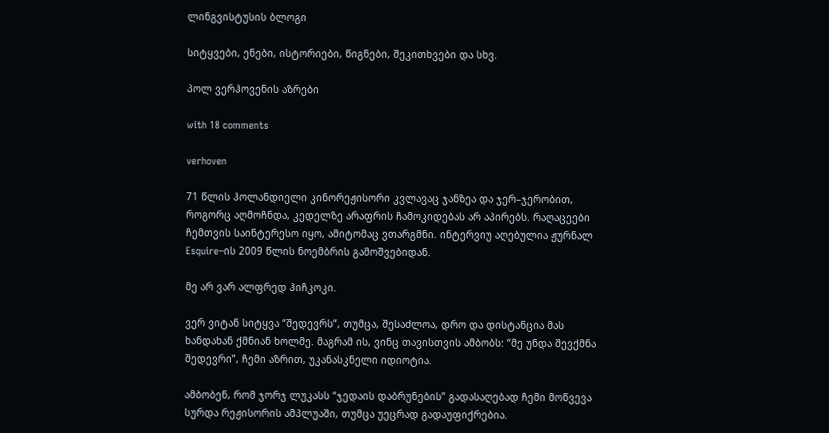ლინგვისტუსის ბლოგი

სიტყვები, ენები, ისტორიები, წიგნები, შეკითხვები და სხვ.

პოლ ვერჰოვენის აზრები

with 18 comments

verhoven

71 წლის ჰოლანდიელი კინორეჟისორი კვლავაც ჯანზეა და ჯერ–ჯერობით, როგორც აღმოჩნდა, კედელზე არაფრის ჩამოკიდებას არ აპირებს. რაღაცეები ჩემთვის საინტერესო იყო, ამიტომაც ვთარგმნი. ინტერვიუ აღებულია ჟურნალ Esquire–ის 2009 წლის ნოემბრის გამოშვებიდან.

მე არ ვარ ალფრედ ჰიჩკოკი.

ვერ ვიტან სიტყვა “შედევრს”, თუმცა, შესაძლოა, დრო და დისტანცია მას ხანდახან ქმნიან ხოლმე. მაგრამ ის, ვინც თავისთვის ამბობს: “მე უნდა შევქმნა შედევრი”, ჩემი აზრით, უკანასკნელი იდიოტია.

ამბობენ, რომ ჯორჯ ლუკასს “ჯედაის დაბრუნების” გადასაღებად ჩემი მოწვევა სურდა რეჟისორის ამპლუაში, თუმცა უეცრად გადაუფიქრებია.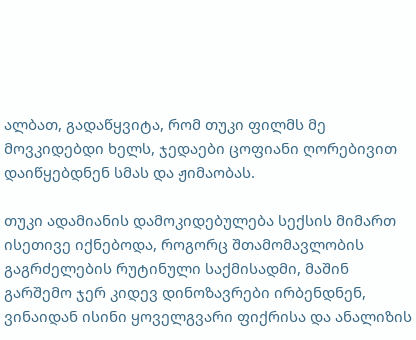ალბათ, გადაწყვიტა, რომ თუკი ფილმს მე მოვკიდებდი ხელს, ჯედაები ცოფიანი ღორებივით დაიწყებდნენ სმას და ჟიმაობას.

თუკი ადამიანის დამოკიდებულება სექსის მიმართ ისეთივე იქნებოდა, როგორც შთამომავლობის გაგრძელების რუტინული საქმისადმი, მაშინ გარშემო ჯერ კიდევ დინოზავრები ირბენდნენ, ვინაიდან ისინი ყოველგვარი ფიქრისა და ანალიზის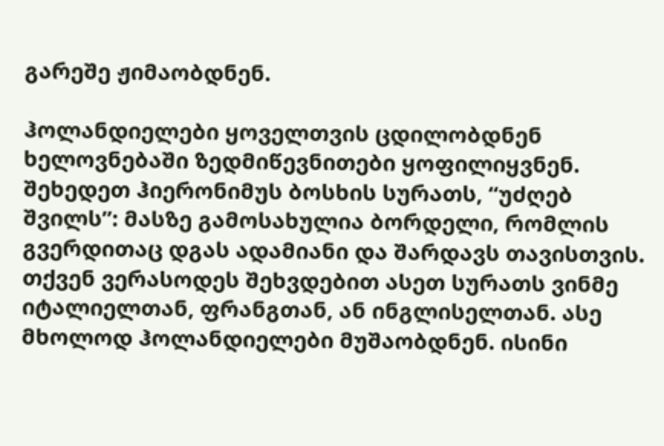გარეშე ჟიმაობდნენ.

ჰოლანდიელები ყოველთვის ცდილობდნენ ხელოვნებაში ზედმიწევნითები ყოფილიყვნენ. შეხედეთ ჰიერონიმუს ბოსხის სურათს, “უძღებ შვილს”: მასზე გამოსახულია ბორდელი, რომლის გვერდითაც დგას ადამიანი და შარდავს თავისთვის. თქვენ ვერასოდეს შეხვდებით ასეთ სურათს ვინმე იტალიელთან, ფრანგთან, ან ინგლისელთან. ასე მხოლოდ ჰოლანდიელები მუშაობდნენ. ისინი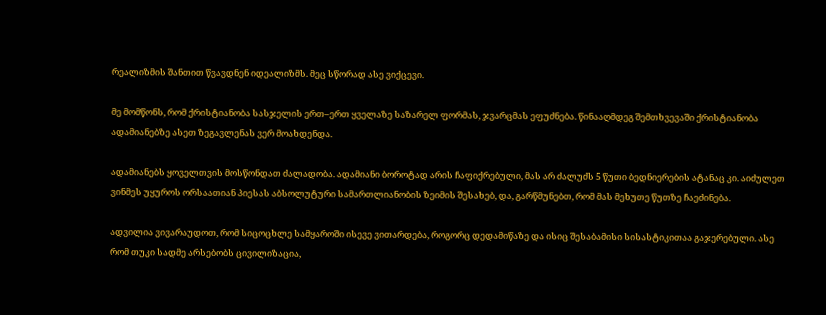რეალიზმის შანთით წვავდნენ იდეალიზმს. მეც სწორად ასე ვიქცევი.

მე მომწონს, რომ ქრისტიანობა სასჯელის ერთ–ერთ ყველაზე საზარელ ფორმას, ჯვარცმას ეფუძნება. წინააღმდეგ შემთხვევაში ქრისტიანობა ადამიანებზე ასეთ ზეგავლენას ვერ მოახდენდა.

ადამიანებს ყოველთვის მოსწონდათ ძალადობა. ადამიანი ბოროტად არის ჩაფიქრებული, მას არ ძალუძს 5 წუთი ბედნიერების ატანაც კი. აიძულეთ ვინმეს უყუროს ორსაათიან პიესას აბსოლუტური სამართლიანობის ზეიმის შესახებ, და, გარწმუნებთ, რომ მას მეხუთე წუთზე ჩაეძინება.

ადვილია ვივარაუდოთ, რომ სიცოცხლე სამყაროში ისევე ვითარდება, როგორც დედამიწაზე და ისიც შესაბამისი სისასტიკითაა გაჯერებული. ასე რომ თუკი სადმე არსებობს ცივილიზაცია,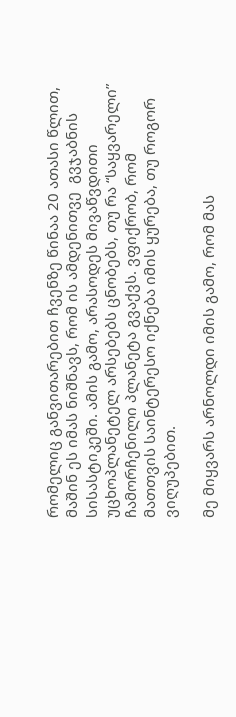რომელიც განვითარებით ჩვენზე წინაა 20 ათასი წლით, მაშინ ეს იმას ნიშნავს, რომ ის ამდენითვე  გვჯაბნის სისასტიკეში. ამის გამო, არასოდეს მივაწვდითი უცხოპლანეტელ არსებებს ცნობებს, თუ რა “საყვარელი” ჩამორჩენილი პლანეტა გვაქვს. ვფიქრობ, რომ მათთვის საინტერესო იქნება იმის ყურება, თუ როგორ ვიღუპებით.

მე მიყვარს არნოლდი იმის გამო, რომ მას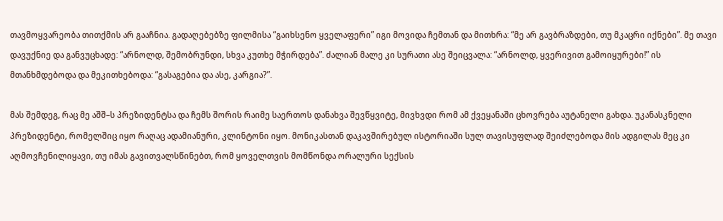თავმოყვარეობა თითქმის არ გააჩნია. გადაღებებზე ფილმისა “გაიხსენო ყველაფერი” იგი მოვიდა ჩემთან და მითხრა: “მე არ გავბრაზდები, თუ მკაცრი იქნები”. მე თავი დავუქნიე და განვუცხადე: “არნოლდ, შემობრუნდი, სხვა კუთხე მჭირდება”. ძალიან მალე კი სურათი ასე შეიცვალა: “არნოლდ, ყვერივით გამოიყურები!” ის მთანხმდებოდა და მეკითხებოდა: “გასაგებია და ასე, კარგია?”.

მას შემდეგ, რაც მე აშშ–ს პრეზიდენტსა და ჩემს შორის რაიმე საერთოს დანახვა შევწყვიტე, მივხვდი რომ ამ ქვეყანაში ცხოვრება აუტანელი გახდა. უკანასკნელი პრეზიდენტი, რომელშიც იყო რაღაც ადამიანური, კლინტონი იყო. მონიკასთან დაკავშირებულ ისტორიაში სულ თავისუფლად შეიძლებოდა მის ადგილას მეც კი აღმოვჩენილიყავი, თუ იმას გავითვალსწინებთ, რომ ყოველთვის მომწონდა ორალური სექსის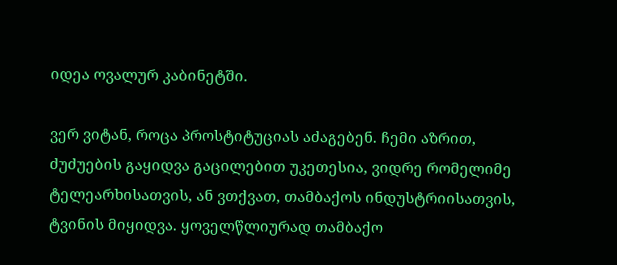იდეა ოვალურ კაბინეტში.

ვერ ვიტან, როცა პროსტიტუციას აძაგებენ. ჩემი აზრით, ძუძუების გაყიდვა გაცილებით უკეთესია, ვიდრე რომელიმე ტელეარხისათვის, ან ვთქვათ, თამბაქოს ინდუსტრიისათვის, ტვინის მიყიდვა. ყოველწლიურად თამბაქო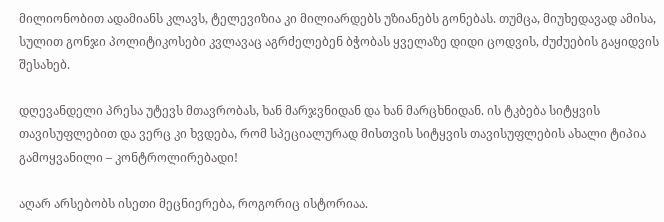მილიონობით ადამიანს კლავს, ტელევიზია კი მილიარდებს უზიანებს გონებას. თუმცა, მიუხედავად ამისა, სულით გონჯი პოლიტიკოსები კვლავაც აგრძელებენ ბჭობას ყველაზე დიდი ცოდვის, ძუძუების გაყიდვის შესახებ.

დღევანდელი პრესა უტევს მთავრობას, ხან მარჯვნიდან და ხან მარცხნიდან. ის ტკბება სიტყვის თავისუფლებით და ვერც კი ხვდება, რომ სპეციალურად მისთვის სიტყვის თავისუფლების ახალი ტიპია გამოყვანილი – კონტროლირებადი!

აღარ არსებობს ისეთი მეცნიერება, როგორიც ისტორიაა.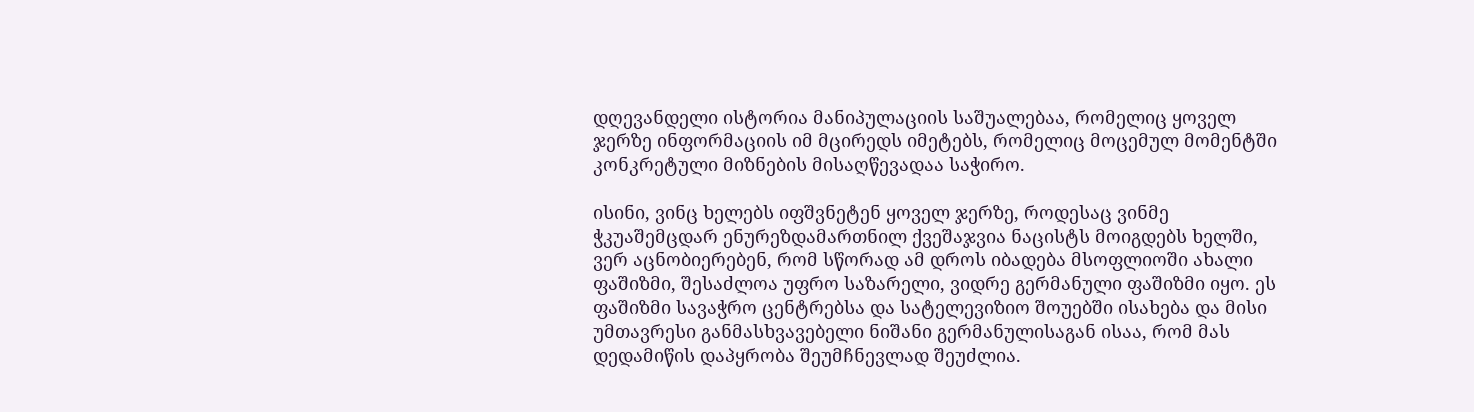დღევანდელი ისტორია მანიპულაციის საშუალებაა, რომელიც ყოველ ჯერზე ინფორმაციის იმ მცირედს იმეტებს, რომელიც მოცემულ მომენტში კონკრეტული მიზნების მისაღწევადაა საჭირო.

ისინი, ვინც ხელებს იფშვნეტენ ყოველ ჯერზე, როდესაც ვინმე ჭკუაშემცდარ ენურეზდამართნილ ქვეშაჯვია ნაცისტს მოიგდებს ხელში, ვერ აცნობიერებენ, რომ სწორად ამ დროს იბადება მსოფლიოში ახალი ფაშიზმი, შესაძლოა უფრო საზარელი, ვიდრე გერმანული ფაშიზმი იყო. ეს ფაშიზმი სავაჭრო ცენტრებსა და სატელევიზიო შოუებში ისახება და მისი უმთავრესი განმასხვავებელი ნიშანი გერმანულისაგან ისაა, რომ მას დედამიწის დაპყრობა შეუმჩნევლად შეუძლია.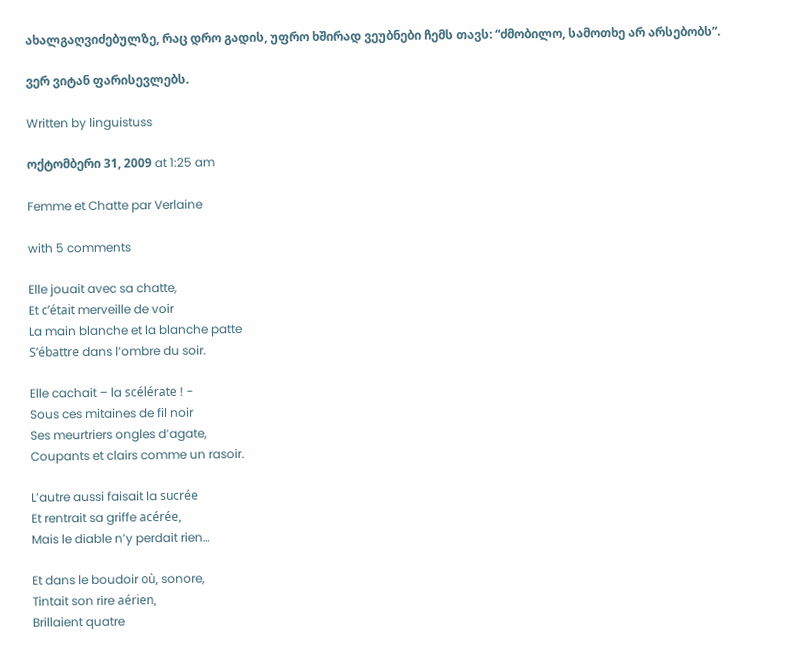ახალგაღვიძებულზე, რაც დრო გადის, უფრო ხშირად ვეუბნები ჩემს თავს: “ძმობილო, სამოთხე არ არსებობს”.

ვერ ვიტან ფარისევლებს.

Written by linguistuss

ოქტომბერი 31, 2009 at 1:25 am

Femme et Chatte par Verlaine

with 5 comments

Elle jouait avec sa chatte,
Et c’était merveille de voir
La main blanche et la blanche patte
S’ébattre dans l’ombre du soir.

Elle cachait – la scélérate ! -
Sous ces mitaines de fil noir
Ses meurtriers ongles d’agate,
Coupants et clairs comme un rasoir.

L’autre aussi faisait la sucrée
Et rentrait sa griffe acérée,
Mais le diable n’y perdait rien…

Et dans le boudoir où, sonore,
Tintait son rire aérien,
Brillaient quatre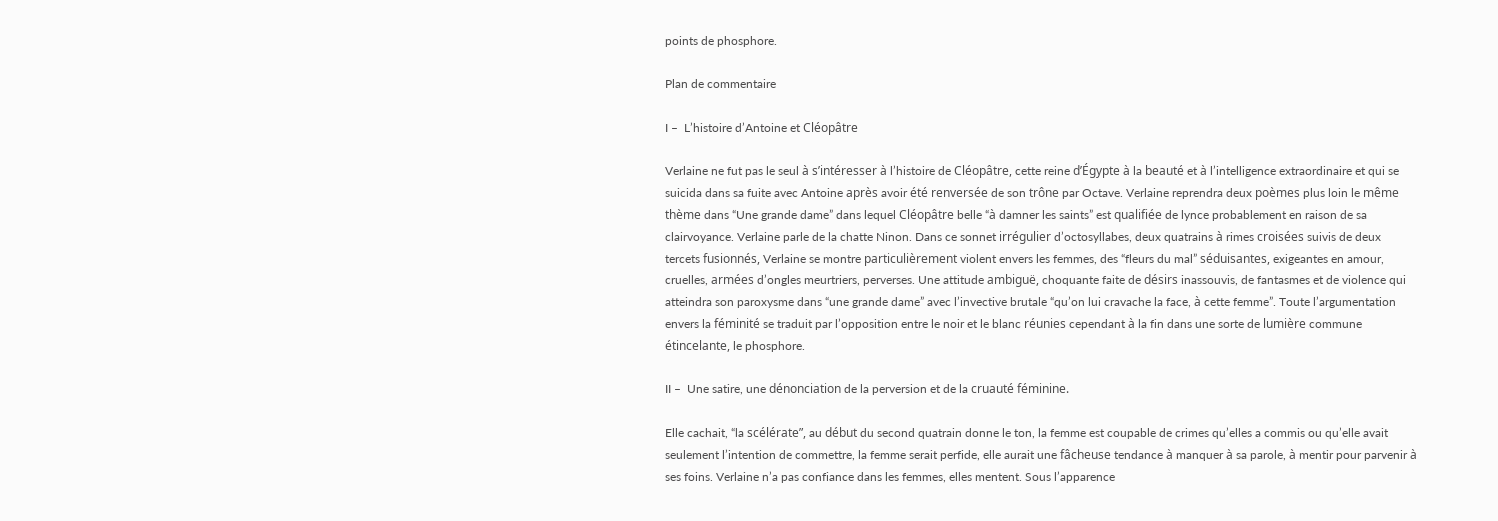points de phosphore.

Plan de commentaire

I –  L’histoire d’Antoine et Cléopâtre

Verlaine ne fut pas le seul à s’intéresser à l’histoire de Cléopâtre, cette reine d’Égypte à la beauté et à l’intelligence extraordinaire et qui se suicida dans sa fuite avec Antoine après avoir été renversée de son trône par Octave. Verlaine reprendra deux poèmes plus loin le même thème dans “Une grande dame” dans lequel Cléopâtre belle “à damner les saints” est qualifiée de lynce probablement en raison de sa clairvoyance. Verlaine parle de la chatte Ninon. Dans ce sonnet irrégulier d’octosyllabes, deux quatrains à rimes croisées suivis de deux tercets fusionnés, Verlaine se montre particulièrement violent envers les femmes, des “fleurs du mal” séduisantes, exigeantes en amour, cruelles, armées d’ongles meurtriers, perverses. Une attitude ambiguë, choquante faite de désirs inassouvis, de fantasmes et de violence qui atteindra son paroxysme dans “une grande dame” avec l’invective brutale “qu’on lui cravache la face, à cette femme”. Toute l’argumentation envers la féminité se traduit par l’opposition entre le noir et le blanc réunies cependant à la fin dans une sorte de lumière commune étincelante, le phosphore.

II –  Une satire, une dénonciation de la perversion et de la cruauté féminine.

Elle cachait, “la scélérate”, au début du second quatrain donne le ton, la femme est coupable de crimes qu’elles a commis ou qu’elle avait seulement l’intention de commettre, la femme serait perfide, elle aurait une fâcheuse tendance à manquer à sa parole, à mentir pour parvenir à ses foins. Verlaine n’a pas confiance dans les femmes, elles mentent. Sous l’apparence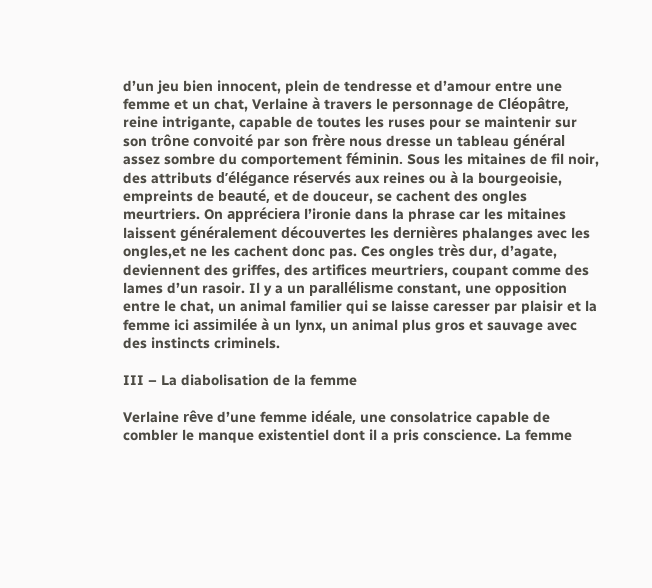d’un jeu bien innocent, plein de tendresse et d’amour entre une femme et un chat, Verlaine à travers le personnage de Cléopâtre, reine intrigante, capable de toutes les ruses pour se maintenir sur son trône convoité par son frère nous dresse un tableau général assez sombre du comportement féminin. Sous les mitaines de fil noir, des attributs d’élégance réservés aux reines ou à la bourgeoisie, empreints de beauté, et de douceur, se cachent des ongles meurtriers. On appréciera l’ironie dans la phrase car les mitaines laissent généralement découvertes les dernières phalanges avec les ongles,et ne les cachent donc pas. Ces ongles très dur, d’agate, deviennent des griffes, des artifices meurtriers, coupant comme des lames d’un rasoir. Il y a un parallélisme constant, une opposition entre le chat, un animal familier qui se laisse caresser par plaisir et la femme ici assimilée à un lynx, un animal plus gros et sauvage avec des instincts criminels.

III – La diabolisation de la femme

Verlaine rêve d’une femme idéale, une consolatrice capable de combler le manque existentiel dont il a pris conscience. La femme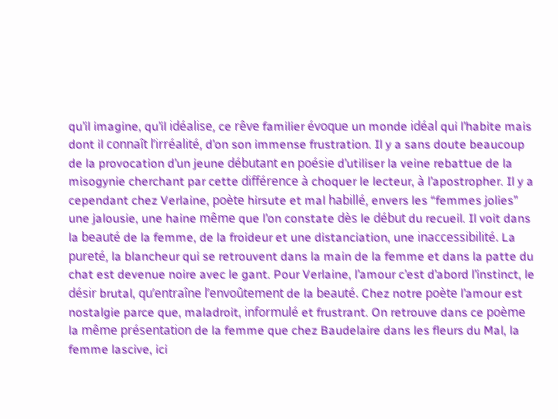qu’il imagine, qu’il idéalise, ce rêve familier évoque un monde idéal qui l’habite mais dont il connaît l’irréalité, d’on son immense frustration. Il y a sans doute beaucoup de la provocation d’un jeune débutant en poésie d’utiliser la veine rebattue de la misogynie cherchant par cette différence à choquer le lecteur, à l’apostropher. Il y a cependant chez Verlaine, poète hirsute et mal habillé, envers les “femmes jolies” une jalousie, une haine même que l’on constate dès le début du recueil. Il voit dans la beauté de la femme, de la froideur et une distanciation, une inaccessibilité. La pureté, la blancheur qui se retrouvent dans la main de la femme et dans la patte du chat est devenue noire avec le gant. Pour Verlaine, l’amour c’est d’abord l’instinct, le désir brutal, qu’entraîne l’envoûtement de la beauté. Chez notre poète l’amour est nostalgie parce que, maladroit, informulé et frustrant. On retrouve dans ce poème la même présentation de la femme que chez Baudelaire dans les fleurs du Mal, la femme lascive, ici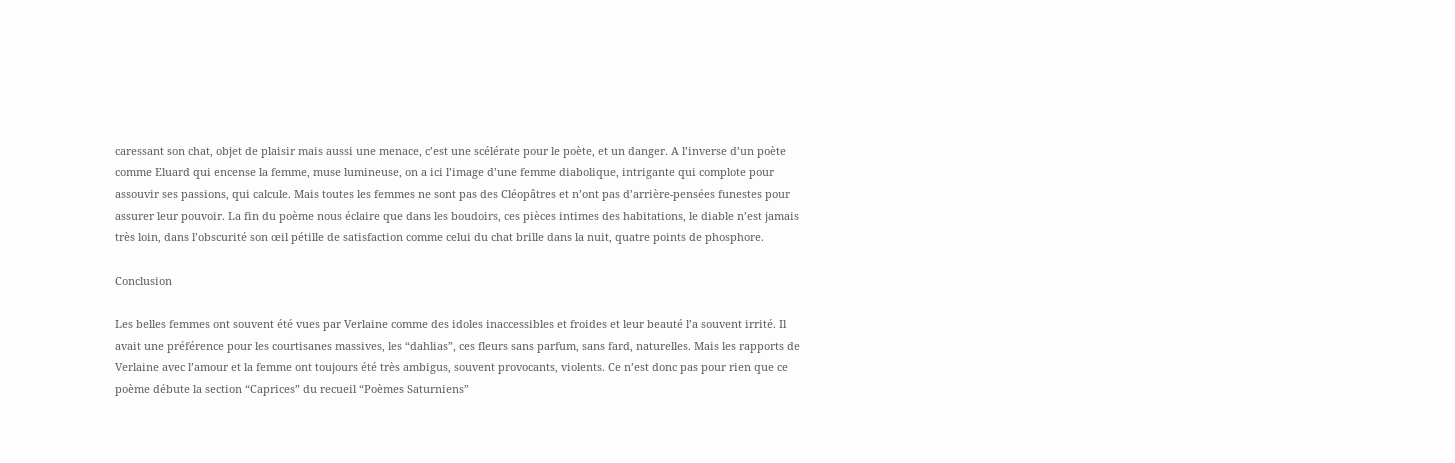caressant son chat, objet de plaisir mais aussi une menace, c’est une scélérate pour le poète, et un danger. A l’inverse d’un poète comme Eluard qui encense la femme, muse lumineuse, on a ici l’image d’une femme diabolique, intrigante qui complote pour assouvir ses passions, qui calcule. Mais toutes les femmes ne sont pas des Cléopâtres et n’ont pas d’arrière-pensées funestes pour assurer leur pouvoir. La fin du poème nous éclaire que dans les boudoirs, ces pièces intimes des habitations, le diable n’est jamais très loin, dans l’obscurité son œil pétille de satisfaction comme celui du chat brille dans la nuit, quatre points de phosphore.

Conclusion

Les belles femmes ont souvent été vues par Verlaine comme des idoles inaccessibles et froides et leur beauté l’a souvent irrité. Il avait une préférence pour les courtisanes massives, les “dahlias”, ces fleurs sans parfum, sans fard, naturelles. Mais les rapports de Verlaine avec l’amour et la femme ont toujours été très ambigus, souvent provocants, violents. Ce n’est donc pas pour rien que ce poème débute la section “Caprices” du recueil “Poèmes Saturniens”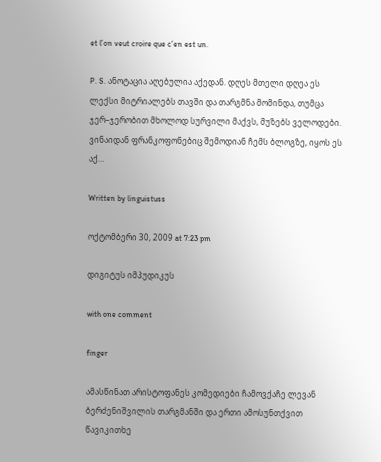et l’on veut croire que c’en est un.

P. S. ანოტაცია აღებულია აქედან. დღეს მთელი დღეა ეს ლექსი მიტრიალებს თავში და თარგმნა მომინდა, თუმცა ჯერ–ჯერობით მხოლოდ სურვილი მაქვს, მუზებს ველოდები. ვინაიდან ფრანკოფონებიც შემოდიან ჩემს ბლოგზე, იყოს ეს აქ…

Written by linguistuss

ოქტომბერი 30, 2009 at 7:23 pm

დიგიტუს იმპუდიკუს

with one comment

finger

ამასწინათ არისტოფანეს კომედიები ჩამოვქაჩე ლევან ბერძენიშვილის თარგმანში და ერთი ამოსუნთქვით წავიკითხე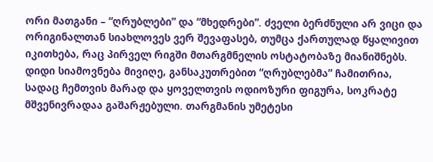ორი მათგანი – “ღრუბლები” და “მხედრები”. ძველი ბერძნული არ ვიცი და ორიგინალთან სიახლოვეს ვერ შევაფასებ, თუმცა ქართულად წყალივით იკითხება, რაც პირველ რიგში მთარგმნელის ოსტატობაზე მიანიშნებს. დიდი სიამოვნება მივიღე, განსაკუთრებით “ღრუბლებმა” ჩამითრია, სადაც ჩემთვის მარად და ყოველთვის ოდიოზური ფიგურა, სოკრატე მშვენივრადაა გაშარჟებული. თარგმანის უმეტესი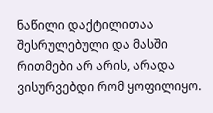ნაწილი დაქტილითაა შესრულებული და მასში რითმები არ არის, არადა ვისურვებდი რომ ყოფილიყო.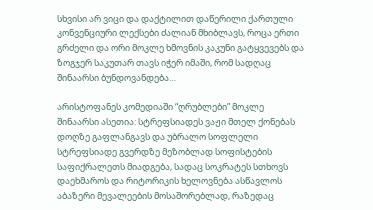სხვისი არ ვიცი და დაქტილით დაწერილი ქართული კონვენციური ლექსები ძალიან მხიბლავს, როცა ერთი გრძელი და ორი მოკლე ხმოვნის კაკუნი გატყვევებს და ზოგჯერ საკუთარ თავს იჭერ იმაში, რომ სადღაც შინაარსი ბუნდოვანდება…

არისტოფანეს კომედიაში “ღრუბლები” მოკლე შინაარსი ასეთია: სტრეფსიადეს ვაჟი მთელ ქონებას დოღზე გაფლანგავს და უბრალო სოფლელი სტრეფსიადე გვერდზე მეზობლად სოფისტების საფიქრალეთს მიადგება, სადაც სოკრატეს სთხოვს დაეხმაროს და რიტორიკის ხელოვნება ასწავლოს აბაზერი მევალეების მოსაშორებლად, რაზედაც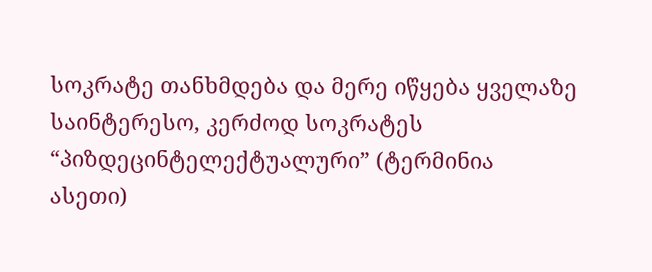სოკრატე თანხმდება და მერე იწყება ყველაზე საინტერესო, კერძოდ სოკრატეს “პიზდეცინტელექტუალური” (ტერმინია ასეთი)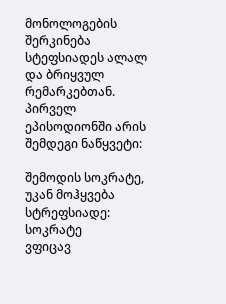მონოლოგების შერკინება სტეფსიადეს ალალ და ბრიყვულ რემარკებთან. პირველ ეპისოდიონში არის შემდეგი ნაწყვეტი:

შემოდის სოკრატე, უკან მოჰყვება სტრეფსიადე:
სოკრატე
ვფიცავ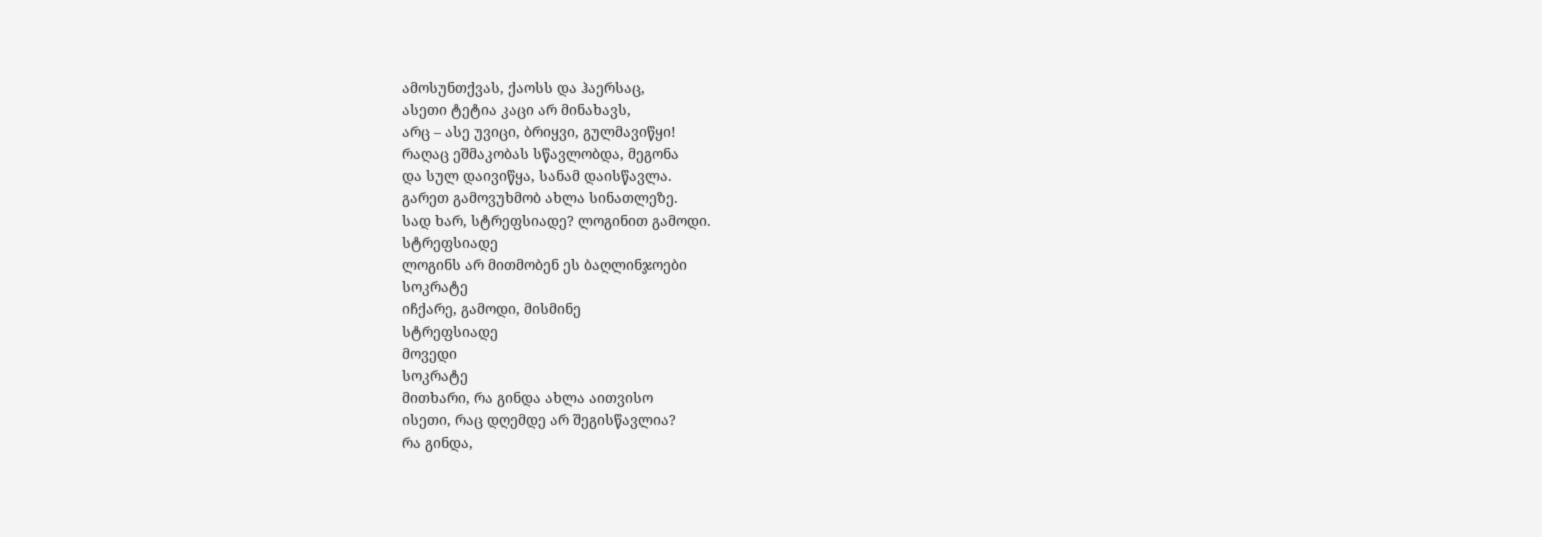ამოსუნთქვას, ქაოსს და ჰაერსაც,
ასეთი ტეტია კაცი არ მინახავს,
არც – ასე უვიცი, ბრიყვი, გულმავიწყი!
რაღაც ეშმაკობას სწავლობდა, მეგონა
და სულ დაივიწყა, სანამ დაისწავლა.
გარეთ გამოვუხმობ ახლა სინათლეზე.
სად ხარ, სტრეფსიადე? ლოგინით გამოდი.
სტრეფსიადე
ლოგინს არ მითმობენ ეს ბაღლინჯოები
სოკრატე
იჩქარე, გამოდი, მისმინე
სტრეფსიადე
მოვედი
სოკრატე
მითხარი, რა გინდა ახლა აითვისო
ისეთი, რაც დღემდე არ შეგისწავლია?
რა გინდა,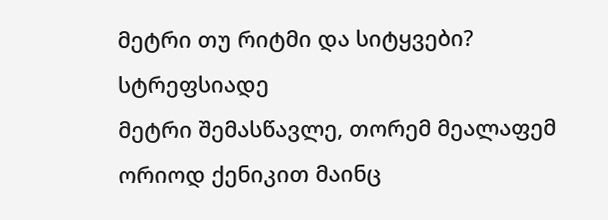მეტრი თუ რიტმი და სიტყვები?
სტრეფსიადე
მეტრი შემასწავლე, თორემ მეალაფემ
ორიოდ ქენიკით მაინც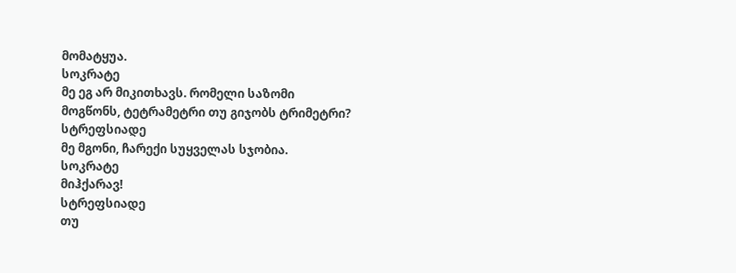მომატყუა.
სოკრატე
მე ეგ არ მიკითხავს. რომელი საზომი
მოგწონს, ტეტრამეტრი თუ გიჯობს ტრიმეტრი?
სტრეფსიადე
მე მგონი, ჩარექი სუყველას სჯობია.
სოკრატე
მიჰქარავ!
სტრეფსიადე
თუ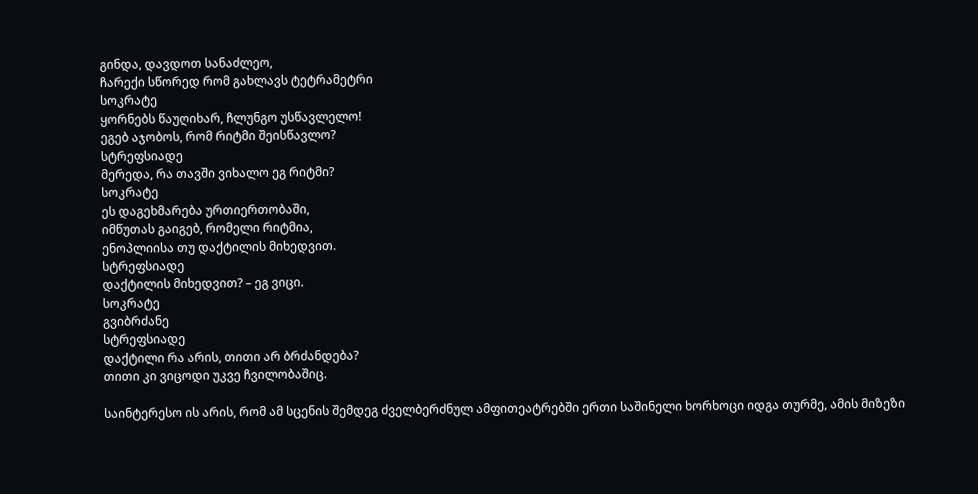გინდა, დავდოთ სანაძლეო,
ჩარექი სწორედ რომ გახლავს ტეტრამეტრი
სოკრატე
ყორნებს წაუღიხარ, ჩლუნგო უსწავლელო!
ეგებ აჯობოს, რომ რიტმი შეისწავლო?
სტრეფსიადე
მერედა, რა თავში ვიხალო ეგ რიტმი?
სოკრატე
ეს დაგეხმარება ურთიერთობაში,
იმწუთას გაიგებ, რომელი რიტმია,
ენოპლიისა თუ დაქტილის მიხედვით.
სტრეფსიადე
დაქტილის მიხედვით? – ეგ ვიცი.
სოკრატე
გვიბრძანე
სტრეფსიადე
დაქტილი რა არის, თითი არ ბრძანდება?
თითი კი ვიცოდი უკვე ჩვილობაშიც.

საინტერესო ის არის, რომ ამ სცენის შემდეგ ძველბერძნულ ამფითეატრებში ერთი საშინელი ხორხოცი იდგა თურმე, ამის მიზეზი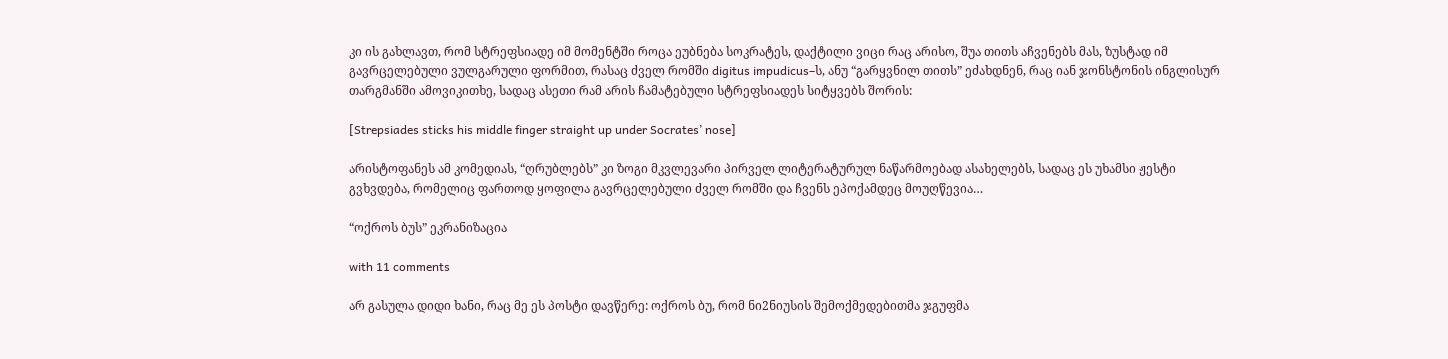კი ის გახლავთ, რომ სტრეფსიადე იმ მომენტში როცა ეუბნება სოკრატეს, დაქტილი ვიცი რაც არისო, შუა თითს აჩვენებს მას, ზუსტად იმ გავრცელებული ვულგარული ფორმით, რასაც ძველ რომში digitus impudicus–ს, ანუ “გარყვნილ თითს” ეძახდნენ, რაც იან ჯონსტონის ინგლისურ თარგმანში ამოვიკითხე, სადაც ასეთი რამ არის ჩამატებული სტრეფსიადეს სიტყვებს შორის:

[Strepsiades sticks his middle finger straight up under Socrates’ nose]

არისტოფანეს ამ კომედიას, “ღრუბლებს” კი ზოგი მკვლევარი პირველ ლიტერატურულ ნაწარმოებად ასახელებს, სადაც ეს უხამსი ჟესტი გვხვდება, რომელიც ფართოდ ყოფილა გავრცელებული ძველ რომში და ჩვენს ეპოქამდეც მოუღწევია…

“ოქროს ბუს” ეკრანიზაცია

with 11 comments

არ გასულა დიდი ხანი, რაც მე ეს პოსტი დავწერე: ოქროს ბუ, რომ ნი2ნიუსის შემოქმედებითმა ჯგუფმა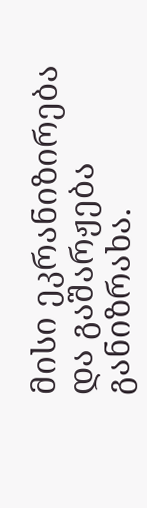მისი ეკრანიზირება და გაშარჟება განიზრახა.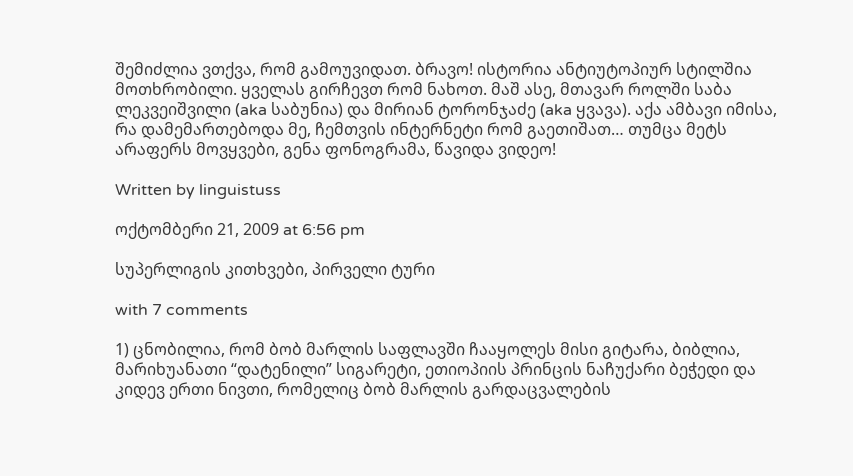შემიძლია ვთქვა, რომ გამოუვიდათ. ბრავო! ისტორია ანტიუტოპიურ სტილშია მოთხრობილი. ყველას გირჩევთ რომ ნახოთ. მაშ ასე, მთავარ როლში საბა ლეკვეიშვილი (aka საბუნია) და მირიან ტორონჯაძე (aka ყვავა). აქა ამბავი იმისა, რა დამემართებოდა მე, ჩემთვის ინტერნეტი რომ გაეთიშათ… თუმცა მეტს არაფერს მოვყვები, გენა ფონოგრამა, წავიდა ვიდეო!

Written by linguistuss

ოქტომბერი 21, 2009 at 6:56 pm

სუპერლიგის კითხვები, პირველი ტური

with 7 comments

1) ცნობილია, რომ ბობ მარლის საფლავში ჩააყოლეს მისი გიტარა, ბიბლია, მარიხუანათი “დატენილი” სიგარეტი, ეთიოპიის პრინცის ნაჩუქარი ბეჭედი და კიდევ ერთი ნივთი, რომელიც ბობ მარლის გარდაცვალების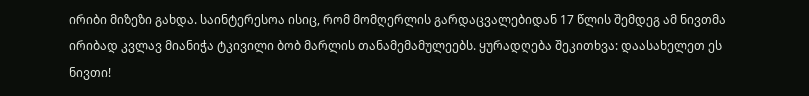ირიბი მიზეზი გახდა. საინტერესოა ისიც, რომ მომღერლის გარდაცვალებიდან 17 წლის შემდეგ ამ ნივთმა ირიბად კვლავ მიანიჭა ტკივილი ბობ მარლის თანამემამულეებს. ყურადღება შეკითხვა: დაასახელეთ ეს ნივთი!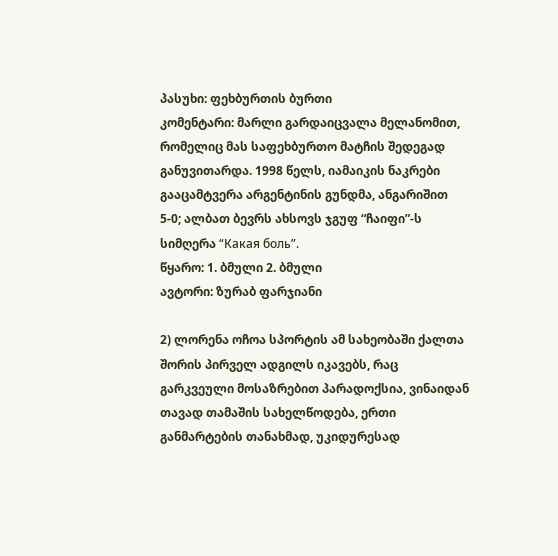პასუხი: ფეხბურთის ბურთი
კომენტარი: მარლი გარდაიცვალა მელანომით, რომელიც მას საფეხბურთო მატჩის შედეგად განუვითარდა. 1998 წელს, იამაიკის ნაკრები გააცამტვერა არგენტინის გუნდმა, ანგარიშით 5-0; ალბათ ბევრს ახსოვს ჯგუფ “ჩაიფი”-ს სიმღერა “Какая боль”.
წყარო: 1. ბმული 2. ბმული
ავტორი: ზურაბ ფარჯიანი

2) ლორენა ოჩოა სპორტის ამ სახეობაში ქალთა შორის პირველ ადგილს იკავებს, რაც გარკვეული მოსაზრებით პარადოქსია, ვინაიდან თავად თამაშის სახელწოდება, ერთი განმარტების თანახმად, უკიდურესად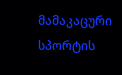მამაკაცური სპორტის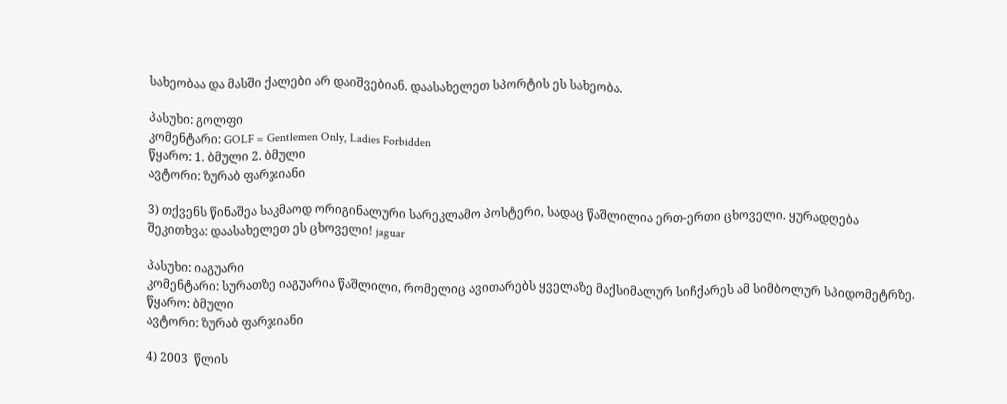სახეობაა და მასში ქალები არ დაიშვებიან. დაასახელეთ სპორტის ეს სახეობა.

პასუხი: გოლფი
კომენტარი: GOLF = Gentlemen Only, Ladies Forbidden
წყარო: 1. ბმული 2. ბმული
ავტორი: ზურაბ ფარჯიანი

3) თქვენს წინაშეა საკმაოდ ორიგინალური სარეკლამო პოსტერი, სადაც წაშლილია ერთ-ერთი ცხოველი. ყურადღება შეკითხვა: დაასახელეთ ეს ცხოველი! jaguar

პასუხი: იაგუარი
კომენტარი: სურათზე იაგუარია წაშლილი, რომელიც ავითარებს ყველაზე მაქსიმალურ სიჩქარეს ამ სიმბოლურ სპიდომეტრზე.
წყარო: ბმული
ავტორი: ზურაბ ფარჯიანი

4) 2003  წლის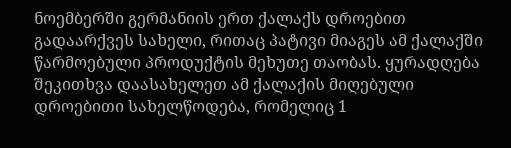ნოემბერში გერმანიის ერთ ქალაქს დროებით გადაარქვეს სახელი, რითაც პატივი მიაგეს ამ ქალაქში წარმოებული პროდუქტის მეხუთე თაობას. ყურადღება შეკითხვა დაასახელეთ ამ ქალაქის მიღებული დროებითი სახელწოდება, რომელიც 1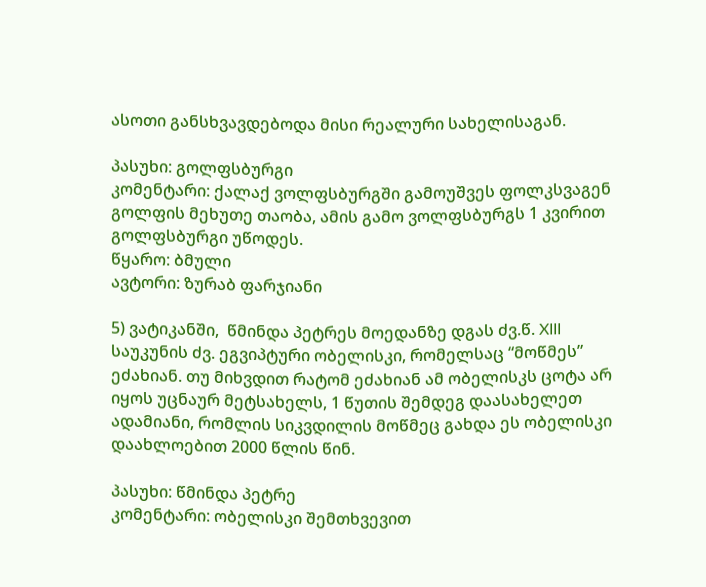ასოთი განსხვავდებოდა მისი რეალური სახელისაგან.

პასუხი: გოლფსბურგი
კომენტარი: ქალაქ ვოლფსბურგში გამოუშვეს ფოლკსვაგენ გოლფის მეხუთე თაობა, ამის გამო ვოლფსბურგს 1 კვირით გოლფსბურგი უწოდეს.
წყარო: ბმული
ავტორი: ზურაბ ფარჯიანი

5) ვატიკანში,  წმინდა პეტრეს მოედანზე დგას ძვ.წ. XIII საუკუნის ძვ. ეგვიპტური ობელისკი, რომელსაც “მოწმეს” ეძახიან. თუ მიხვდით რატომ ეძახიან ამ ობელისკს ცოტა არ იყოს უცნაურ მეტსახელს, 1 წუთის შემდეგ დაასახელეთ ადამიანი, რომლის სიკვდილის მოწმეც გახდა ეს ობელისკი დაახლოებით 2000 წლის წინ.

პასუხი: წმინდა პეტრე
კომენტარი: ობელისკი შემთხვევით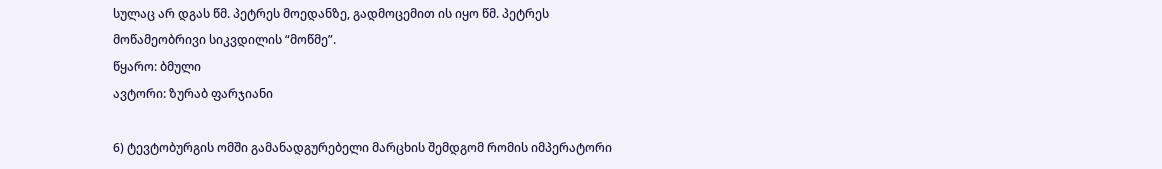სულაც არ დგას წმ. პეტრეს მოედანზე, გადმოცემით ის იყო წმ. პეტრეს მოწამეობრივი სიკვდილის “მოწმე”.
წყარო: ბმული
ავტორი: ზურაბ ფარჯიანი

6) ტევტობურგის ომში გამანადგურებელი მარცხის შემდგომ რომის იმპერატორი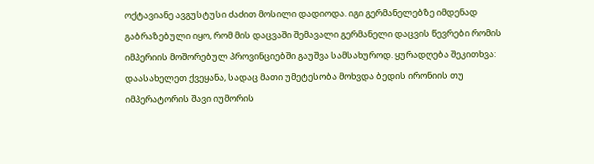ოქტავიანე ავგუსტუსი ძაძით მოსილი დადიოდა. იგი გერმანელებზე იმდენად გაბრაზებული იყო, რომ მის დაცვაში შემავალი გერმანელი დაცვის წევრები რომის იმპერიის მოშორებულ პროვინციებში გაუშვა სამსახუროდ. ყურადღება შეკითხვა: დაასახელეთ ქვეყანა, სადაც მათი უმეტესობა მოხვდა ბედის ირონიის თუ იმპერატორის შავი იუმორის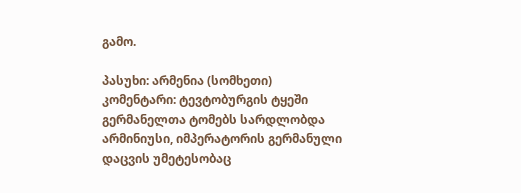გამო.

პასუხი: არმენია (სომხეთი)
კომენტარი: ტევტობურგის ტყეში გერმანელთა ტომებს სარდლობდა არმინიუსი, იმპერატორის გერმანული დაცვის უმეტესობაც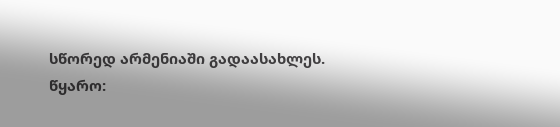სწორედ არმენიაში გადაასახლეს.
წყარო: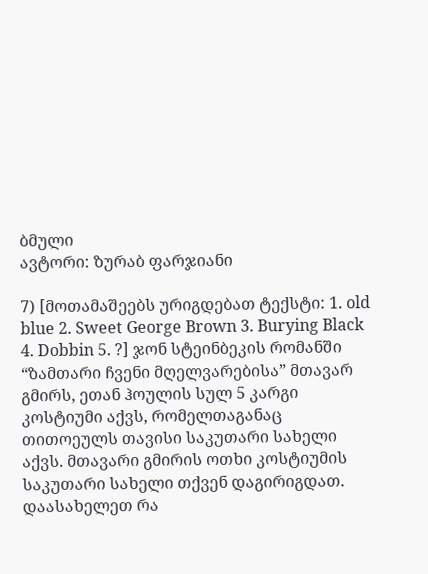ბმული
ავტორი: ზურაბ ფარჯიანი

7) [მოთამაშეებს ურიგდებათ ტექსტი: 1. old blue 2. Sweet George Brown 3. Burying Black 4. Dobbin 5. ?] ჯონ სტეინბეკის რომანში “ზამთარი ჩვენი მღელვარებისა” მთავარ გმირს, ეთან ჰოულის სულ 5 კარგი კოსტიუმი აქვს, რომელთაგანაც თითოეულს თავისი საკუთარი სახელი აქვს. მთავარი გმირის ოთხი კოსტიუმის საკუთარი სახელი თქვენ დაგირიგდათ. დაასახელეთ რა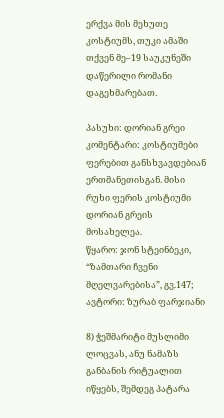ერქვა მის მეხუთე კოსტიუმს, თუკი ამაში თქვენ მე–19 საუკუნეში დაწერილი რომანი დაგეხმარებათ.

პასუხი: დორიან გრეი
კომენტარი: კოსტიუმები ფერებით განსხვავდებიან ერთმანეთისგან. მისი რუხი ფერის კოსტიუმი დორიან გრეის მოსახელეა.
წყარო: ჯონ სტეინბეკი, “ზამთარი ჩვენი მღელვარებისა”, გვ.147;
ავტორი: ზურაბ ფარჯიანი

8) ჭეშმარიტი მუსლიმი ლოცვას, ანუ ნამაზს განბანის რიტუალით იწყებს, შემდეგ პატარა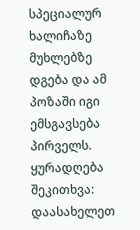სპეციალურ ხალიჩაზე მუხლებზე დგება და ამ პოზაში იგი ემსგავსება პირველს. ყურადღება შეკითხვა: დაასახელეთ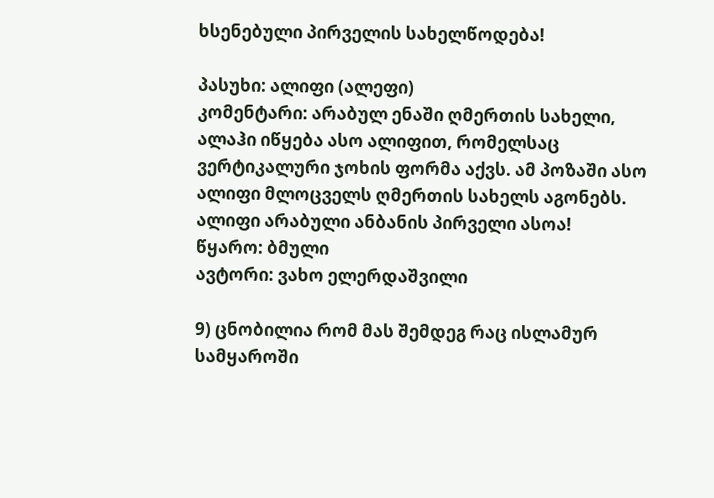ხსენებული პირველის სახელწოდება!

პასუხი: ალიფი (ალეფი)
კომენტარი: არაბულ ენაში ღმერთის სახელი, ალაჰი იწყება ასო ალიფით, რომელსაც ვერტიკალური ჯოხის ფორმა აქვს. ამ პოზაში ასო ალიფი მლოცველს ღმერთის სახელს აგონებს. ალიფი არაბული ანბანის პირველი ასოა!
წყარო: ბმული
ავტორი: ვახო ელერდაშვილი

9) ცნობილია რომ მას შემდეგ რაც ისლამურ სამყაროში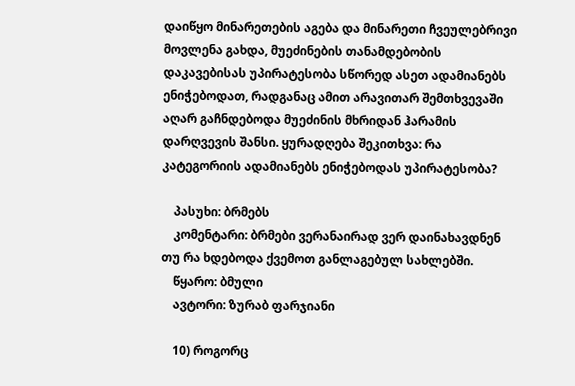დაიწყო მინარეთების აგება და მინარეთი ჩვეულებრივი მოვლენა გახდა, მუეძინების თანამდებობის დაკავებისას უპირატესობა სწორედ ასეთ ადამიანებს ენიჭებოდათ, რადგანაც ამით არავითარ შემთხვევაში აღარ გაჩნდებოდა მუეძინის მხრიდან ჰარამის დარღვევის შანსი. ყურადღება შეკითხვა: რა კატეგორიის ადამიანებს ენიჭებოდას უპირატესობა?

    პასუხი: ბრმებს
    კომენტარი: ბრმები ვერანაირად ვერ დაინახავდნენ თუ რა ხდებოდა ქვემოთ განლაგებულ სახლებში.
    წყარო: ბმული
    ავტორი: ზურაბ ფარჯიანი

    10) როგორც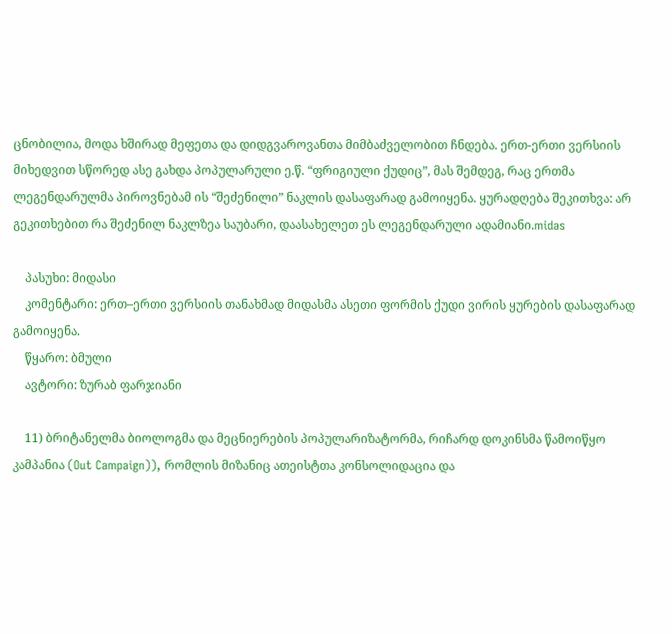ცნობილია, მოდა ხშირად მეფეთა და დიდგვაროვანთა მიმბაძველობით ჩნდება. ერთ-ერთი ვერსიის მიხედვით სწორედ ასე გახდა პოპულარული ე.წ. “ფრიგიული ქუდიც”, მას შემდეგ, რაც ერთმა ლეგენდარულმა პიროვნებამ ის “შეძენილი” ნაკლის დასაფარად გამოიყენა. ყურადღება შეკითხვა: არ გეკითხებით რა შეძენილ ნაკლზეა საუბარი, დაასახელეთ ეს ლეგენდარული ადამიანი.midas

    პასუხი: მიდასი
    კომენტარი: ერთ–ერთი ვერსიის თანახმად მიდასმა ასეთი ფორმის ქუდი ვირის ყურების დასაფარად გამოიყენა.
    წყარო: ბმული
    ავტორი: ზურაბ ფარჯიანი

    11) ბრიტანელმა ბიოლოგმა და მეცნიერების პოპულარიზატორმა, რიჩარდ დოკინსმა წამოიწყო კამპანია (Out Campaign)), რომლის მიზანიც ათეისტთა კონსოლიდაცია და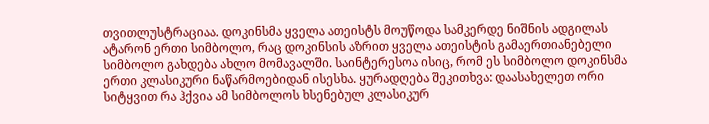თვითლუსტრაციაა. დოკინსმა ყველა ათეისტს მოუწოდა სამკერდე ნიშნის ადგილას ატარონ ერთი სიმბოლო, რაც დოკინსის აზრით ყველა ათეისტის გამაერთიანებელი სიმბოლო გახდება ახლო მომავალში. საინტერესოა ისიც, რომ ეს სიმბოლო დოკინსმა ერთი კლასიკური ნაწარმოებიდან ისესხა. ყურადღება შეკითხვა: დაასახელეთ ორი სიტყვით რა ჰქვია ამ სიმბოლოს ხსენებულ კლასიკურ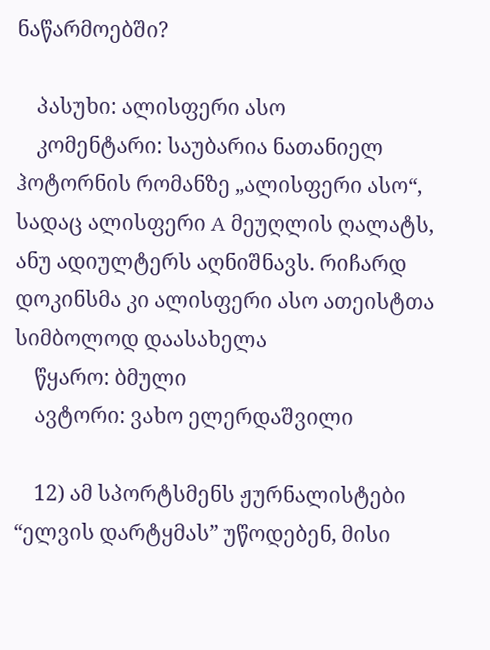ნაწარმოებში?

    პასუხი: ალისფერი ასო
    კომენტარი: საუბარია ნათანიელ ჰოტორნის რომანზე „ალისფერი ასო“, სადაც ალისფერი A მეუღლის ღალატს, ანუ ადიულტერს აღნიშნავს. რიჩარდ დოკინსმა კი ალისფერი ასო ათეისტთა სიმბოლოდ დაასახელა
    წყარო: ბმული
    ავტორი: ვახო ელერდაშვილი

    12) ამ სპორტსმენს ჟურნალისტები “ელვის დარტყმას” უწოდებენ, მისი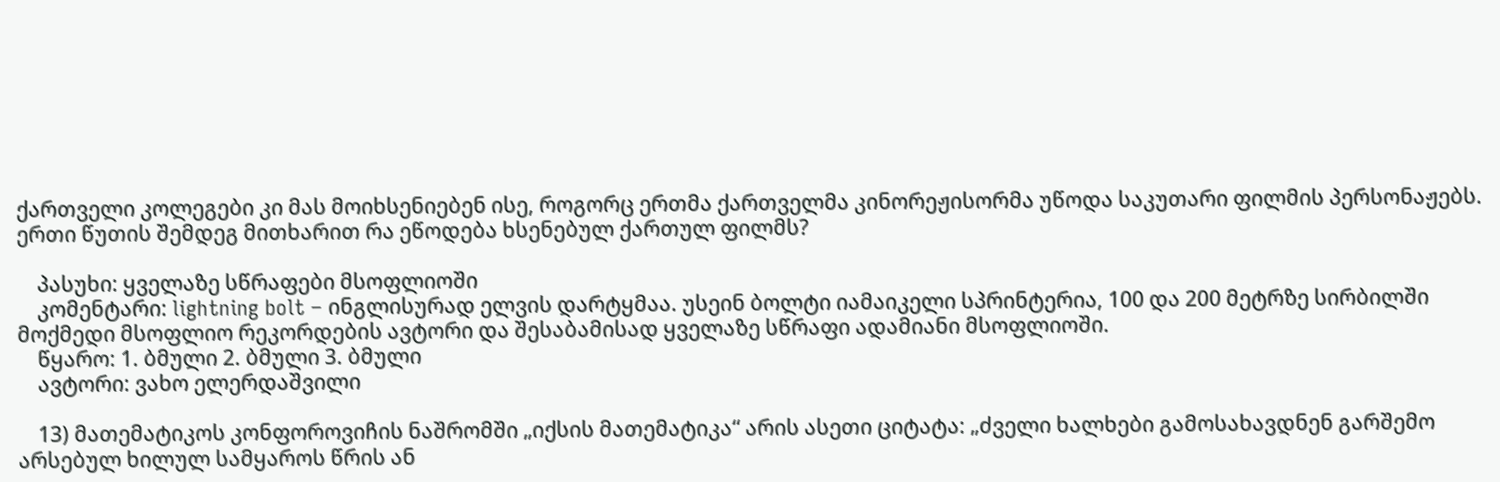ქართველი კოლეგები კი მას მოიხსენიებენ ისე, როგორც ერთმა ქართველმა კინორეჟისორმა უწოდა საკუთარი ფილმის პერსონაჟებს. ერთი წუთის შემდეგ მითხარით რა ეწოდება ხსენებულ ქართულ ფილმს?

    პასუხი: ყველაზე სწრაფები მსოფლიოში
    კომენტარი: lightning bolt – ინგლისურად ელვის დარტყმაა. უსეინ ბოლტი იამაიკელი სპრინტერია, 100 და 200 მეტრზე სირბილში მოქმედი მსოფლიო რეკორდების ავტორი და შესაბამისად ყველაზე სწრაფი ადამიანი მსოფლიოში.
    წყარო: 1. ბმული 2. ბმული 3. ბმული
    ავტორი: ვახო ელერდაშვილი

    13) მათემატიკოს კონფოროვიჩის ნაშრომში „იქსის მათემატიკა“ არის ასეთი ციტატა: „ძველი ხალხები გამოსახავდნენ გარშემო არსებულ ხილულ სამყაროს წრის ან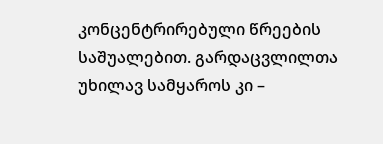კონცენტრირებული წრეების საშუალებით. გარდაცვლილთა უხილავ სამყაროს კი –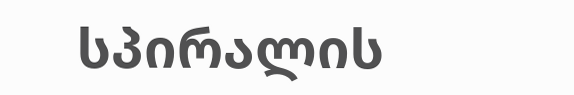სპირალის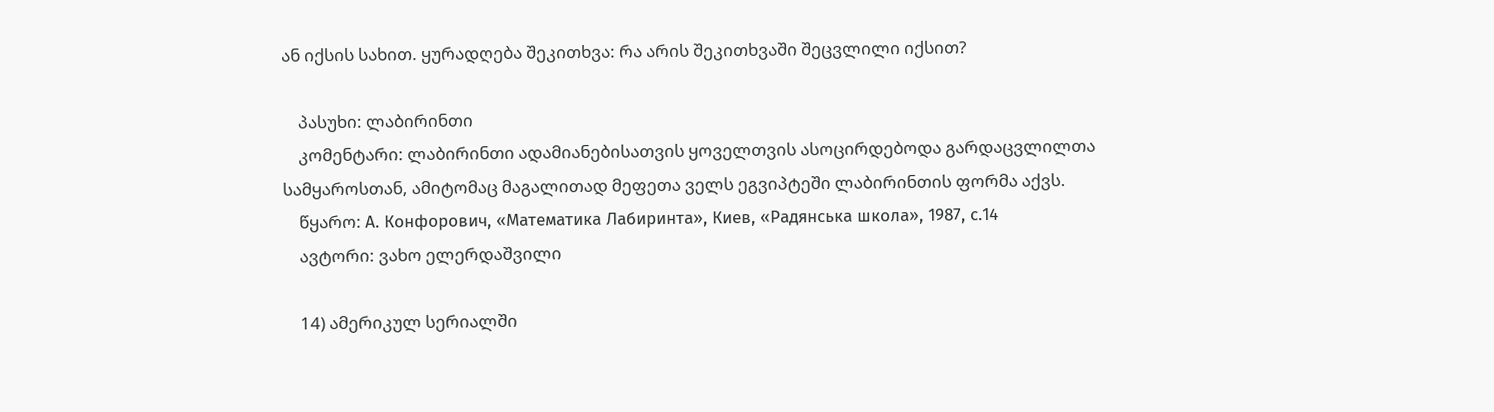ან იქსის სახით. ყურადღება შეკითხვა: რა არის შეკითხვაში შეცვლილი იქსით?

    პასუხი: ლაბირინთი
    კომენტარი: ლაბირინთი ადამიანებისათვის ყოველთვის ასოცირდებოდა გარდაცვლილთა სამყაროსთან, ამიტომაც მაგალითად მეფეთა ველს ეგვიპტეში ლაბირინთის ფორმა აქვს.
    წყარო: А. Конфорович, «Математика Лабиринта», Киев, «Радянська школа», 1987, с.14
    ავტორი: ვახო ელერდაშვილი

    14) ამერიკულ სერიალში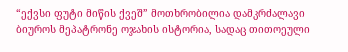“ექვსი ფუტი მიწის ქვეშ” მოთხრობილია დამკრძალავი ბიუროს მეპატრონე ოჯახის ისტორია, სადაც თითოეული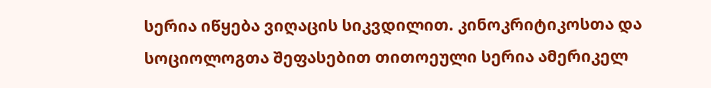სერია იწყება ვიღაცის სიკვდილით. კინოკრიტიკოსთა და სოციოლოგთა შეფასებით თითოეული სერია ამერიკელ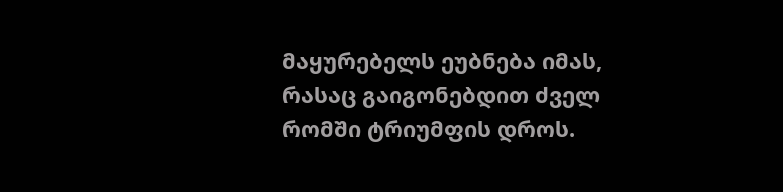მაყურებელს ეუბნება იმას, რასაც გაიგონებდით ძველ რომში ტრიუმფის დროს.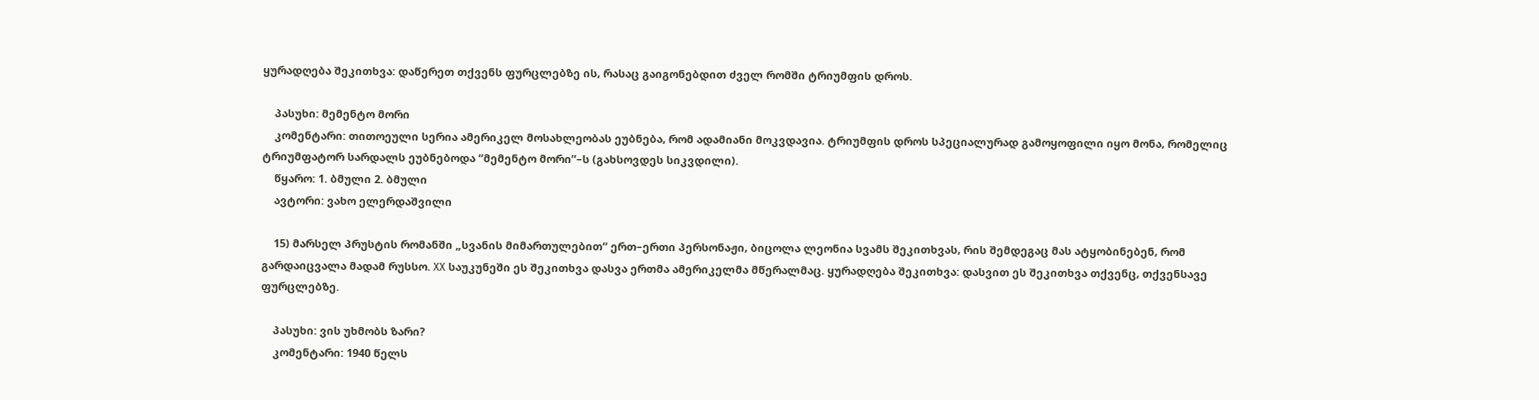ყურადღება შეკითხვა: დაწერეთ თქვენს ფურცლებზე ის, რასაც გაიგონებდით ძველ რომში ტრიუმფის დროს.

    პასუხი: მემენტო მორი
    კომენტარი: თითოეული სერია ამერიკელ მოსახლეობას ეუბნება, რომ ადამიანი მოკვდავია. ტრიუმფის დროს სპეციალურად გამოყოფილი იყო მონა, რომელიც ტრიუმფატორ სარდალს ეუბნებოდა “მემენტო მორი”–ს (გახსოვდეს სიკვდილი).
    წყარო: 1. ბმული 2. ბმული
    ავტორი: ვახო ელერდაშვილი

    15) მარსელ პრუსტის რომანში „სვანის მიმართულებით“ ერთ–ერთი პერსონაჟი, ბიცოლა ლეონია სვამს შეკითხვას, რის შემდეგაც მას ატყობინებენ, რომ გარდაიცვალა მადამ რუსსო. XX საუკუნეში ეს შეკითხვა დასვა ერთმა ამერიკელმა მწერალმაც. ყურადღება შეკითხვა: დასვით ეს შეკითხვა თქვენც, თქვენსავე ფურცლებზე.

    პასუხი: ვის უხმობს ზარი?
    კომენტარი: 1940 წელს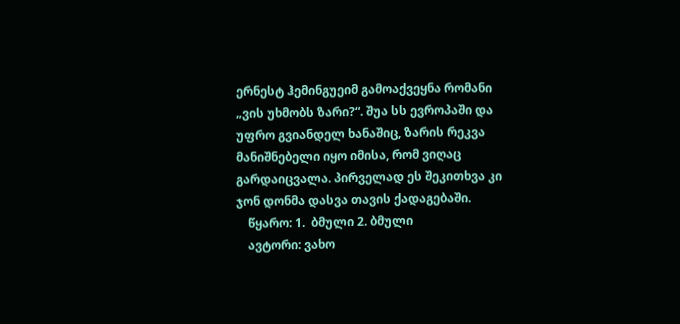ერნესტ ჰემინგუეიმ გამოაქვეყნა რომანი „ვის უხმობს ზარი?“. შუა სს ევროპაში და უფრო გვიანდელ ხანაშიც, ზარის რეკვა მანიშნებელი იყო იმისა, რომ ვიღაც გარდაიცვალა. პირველად ეს შეკითხვა კი ჯონ დონმა დასვა თავის ქადაგებაში.
    წყარო: 1.  ბმული 2. ბმული
    ავტორი: ვახო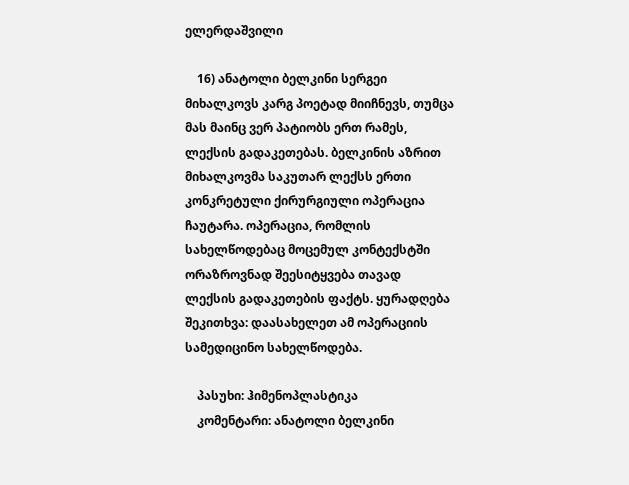ელერდაშვილი

    16) ანატოლი ბელკინი სერგეი მიხალკოვს კარგ პოეტად მიიჩნევს, თუმცა მას მაინც ვერ პატიობს ერთ რამეს, ლექსის გადაკეთებას. ბელკინის აზრით მიხალკოვმა საკუთარ ლექსს ერთი კონკრეტული ქირურგიული ოპერაცია ჩაუტარა. ოპერაცია, რომლის სახელწოდებაც მოცემულ კონტექსტში ორაზროვნად შეესიტყვება თავად ლექსის გადაკეთების ფაქტს. ყურადღება შეკითხვა: დაასახელეთ ამ ოპერაციის სამედიცინო სახელწოდება.

    პასუხი: ჰიმენოპლასტიკა
    კომენტარი: ანატოლი ბელკინი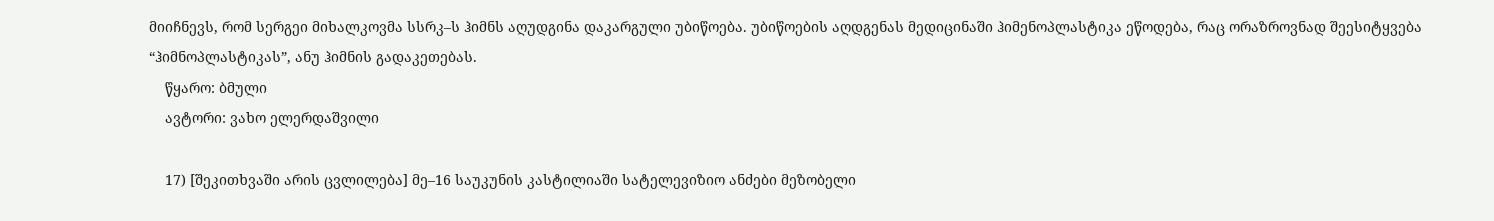მიიჩნევს, რომ სერგეი მიხალკოვმა სსრკ–ს ჰიმნს აღუდგინა დაკარგული უბიწოება. უბიწოების აღდგენას მედიცინაში ჰიმენოპლასტიკა ეწოდება, რაც ორაზროვნად შეესიტყვება “ჰიმნოპლასტიკას”, ანუ ჰიმნის გადაკეთებას.
    წყარო: ბმული
    ავტორი: ვახო ელერდაშვილი

    17) [შეკითხვაში არის ცვლილება] მე–16 საუკუნის კასტილიაში სატელევიზიო ანძები მეზობელი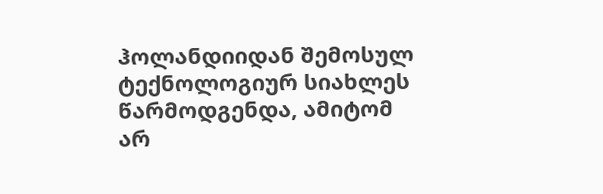ჰოლანდიიდან შემოსულ ტექნოლოგიურ სიახლეს წარმოდგენდა, ამიტომ არ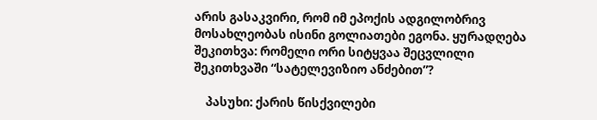არის გასაკვირი, რომ იმ ეპოქის ადგილობრივ მოსახლეობას ისინი გოლიათები ეგონა. ყურადღება შეკითხვა: რომელი ორი სიტყვაა შეცვლილი შეკითხვაში “სატელევიზიო ანძებით”?

    პასუხი: ქარის წისქვილები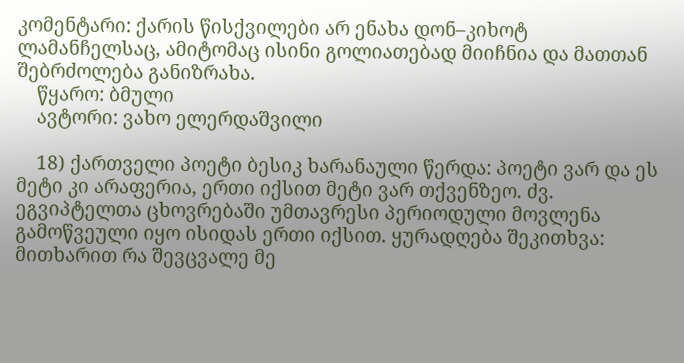კომენტარი: ქარის წისქვილები არ ენახა დონ–კიხოტ ლამანჩელსაც, ამიტომაც ისინი გოლიათებად მიიჩნია და მათთან შებრძოლება განიზრახა.
    წყარო: ბმული
    ავტორი: ვახო ელერდაშვილი

    18) ქართველი პოეტი ბესიკ ხარანაული წერდა: პოეტი ვარ და ეს მეტი კი არაფერია, ერთი იქსით მეტი ვარ თქვენზეო. ძვ. ეგვიპტელთა ცხოვრებაში უმთავრესი პერიოდული მოვლენა გამოწვეული იყო ისიდას ერთი იქსით. ყურადღება შეკითხვა: მითხარით რა შევცვალე მე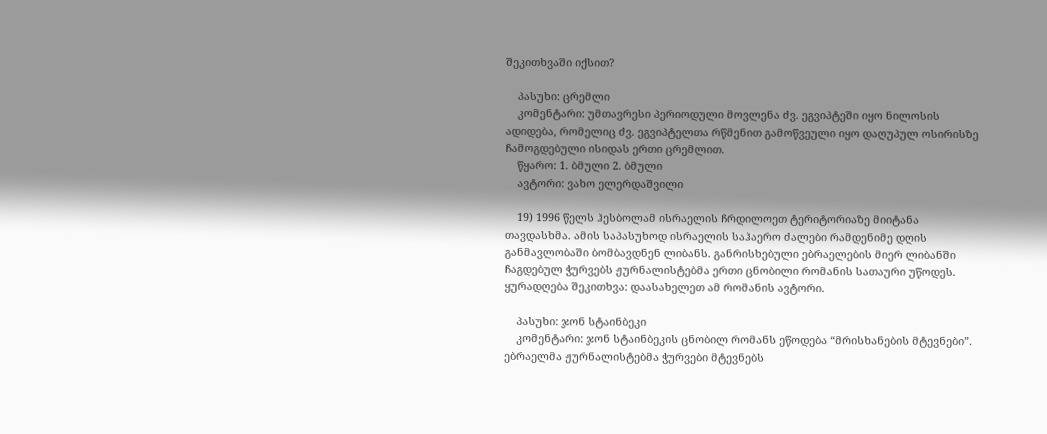შეკითხვაში იქსით?

    პასუხი: ცრემლი
    კომენტარი: უმთავრესი პერიოდული მოვლენა ძვ. ეგვიპტეში იყო ნილოსის ადიდება, რომელიც ძვ. ეგვიპტელთა რწმენით გამოწვეული იყო დაღუპულ ოსირისზე ჩამოგდებული ისიდას ერთი ცრემლით.
    წყარო: 1. ბმული 2. ბმული
    ავტორი: ვახო ელერდაშვილი

    19) 1996 წელს ჰესბოლამ ისრაელის ჩრდილოეთ ტერიტორიაზე მიიტანა თავდასხმა. ამის საპასუხოდ ისრაელის საჰაერო ძალები რამდენიმე დღის განმავლობაში ბომბავდნენ ლიბანს. განრისხებული ებრაელების მიერ ლიბანში ჩაგდებულ ჭურვებს ჟურნალისტებმა ერთი ცნობილი რომანის სათაური უწოდეს. ყურადღება შეკითხვა: დაასახელეთ ამ რომანის ავტორი.

    პასუხი: ჯონ სტაინბეკი
    კომენტარი: ჯონ სტაინბეკის ცნობილ რომანს ეწოდება “მრისხანების მტევნები”. ებრაელმა ჟურნალისტებმა ჭურვები მტევნებს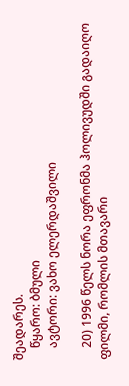შეადარეს.
    წყარო: ბმული
    ავტორი: ვახო ელერდაშვილი

    20) 1996 წელს ნორა ეფრონმა ჰოლივუდში გადაიღო ფილმი, რომლის მთავარი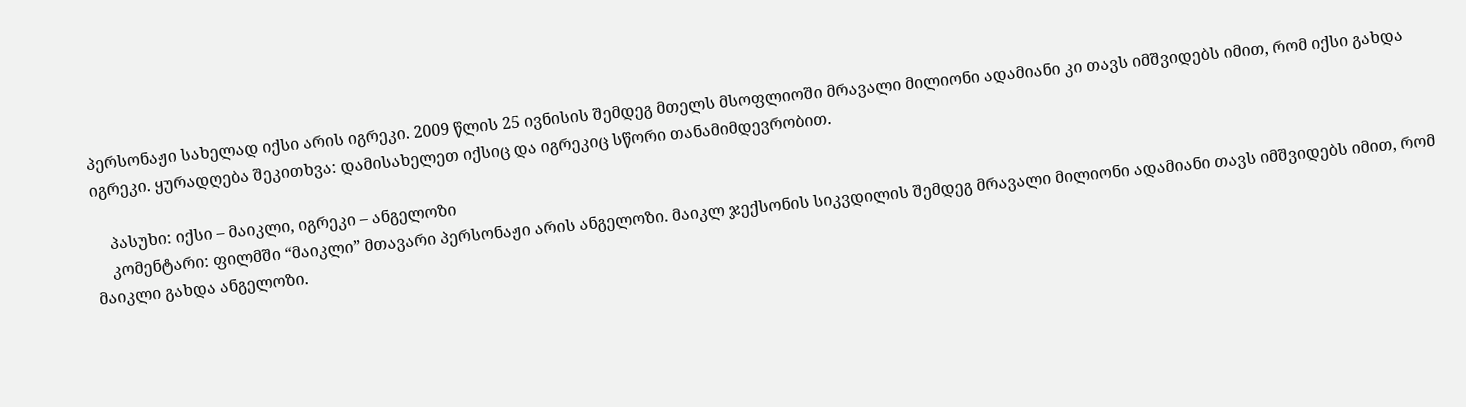პერსონაჟი სახელად იქსი არის იგრეკი. 2009 წლის 25 ივნისის შემდეგ მთელს მსოფლიოში მრავალი მილიონი ადამიანი კი თავს იმშვიდებს იმით, რომ იქსი გახდა იგრეკი. ყურადღება შეკითხვა: დამისახელეთ იქსიც და იგრეკიც სწორი თანამიმდევრობით.

    პასუხი: იქსი – მაიკლი, იგრეკი – ანგელოზი
    კომენტარი: ფილმში “მაიკლი” მთავარი პერსონაჟი არის ანგელოზი. მაიკლ ჯექსონის სიკვდილის შემდეგ მრავალი მილიონი ადამიანი თავს იმშვიდებს იმით, რომ მაიკლი გახდა ანგელოზი.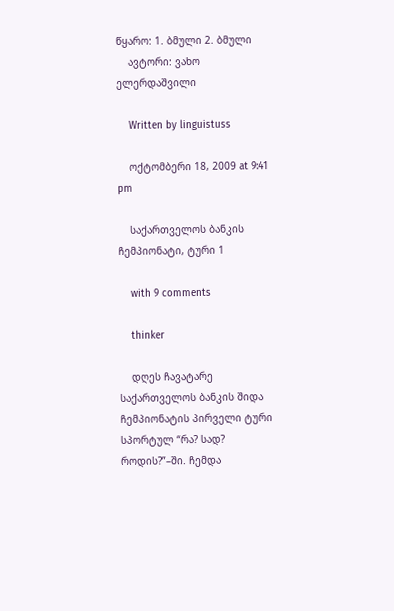წყარო: 1. ბმული 2. ბმული
    ავტორი: ვახო ელერდაშვილი

    Written by linguistuss

    ოქტომბერი 18, 2009 at 9:41 pm

    საქართველოს ბანკის ჩემპიონატი, ტური 1

    with 9 comments

    thinker

    დღეს ჩავატარე საქართველოს ბანკის შიდა ჩემპიონატის პირველი ტური სპორტულ “რა? სად? როდის?”–ში. ჩემდა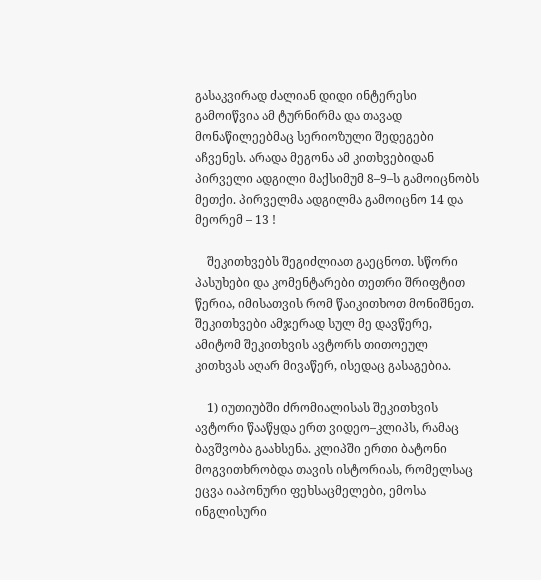გასაკვირად ძალიან დიდი ინტერესი გამოიწვია ამ ტურნირმა და თავად მონაწილეებმაც სერიოზული შედეგები აჩვენეს. არადა მეგონა ამ კითხვებიდან პირველი ადგილი მაქსიმუმ 8–9–ს გამოიცნობს მეთქი. პირველმა ადგილმა გამოიცნო 14 და მეორემ – 13 !

    შეკითხვებს შეგიძლიათ გაეცნოთ. სწორი პასუხები და კომენტარები თეთრი შრიფტით წერია, იმისათვის რომ წაიკითხოთ მონიშნეთ. შეკითხვები ამჯერად სულ მე დავწერე, ამიტომ შეკითხვის ავტორს თითოეულ კითხვას აღარ მივაწერ, ისედაც გასაგებია.

    1) იუთიუბში ძრომიალისას შეკითხვის ავტორი წააწყდა ერთ ვიდეო–კლიპს, რამაც ბავშვობა გაახსენა. კლიპში ერთი ბატონი მოგვითხრობდა თავის ისტორიას, რომელსაც ეცვა იაპონური ფეხსაცმელები, ემოსა ინგლისური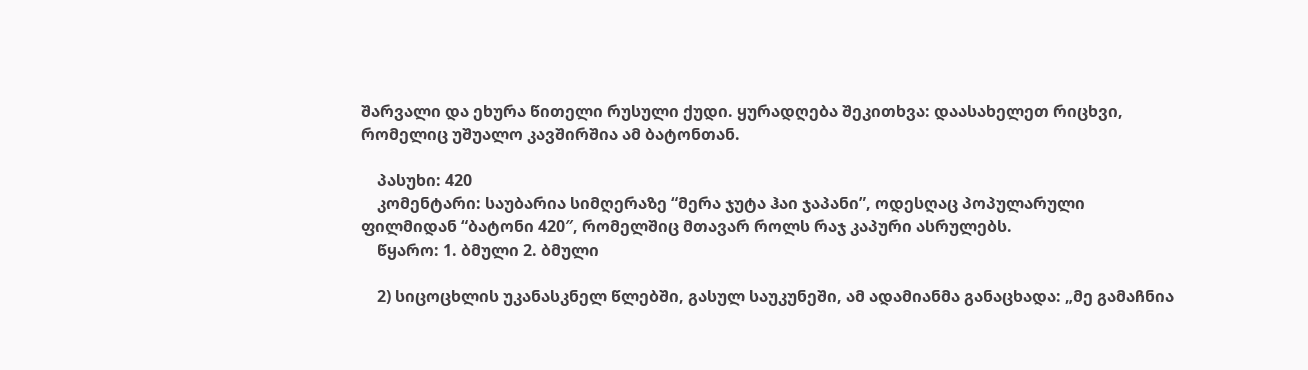შარვალი და ეხურა წითელი რუსული ქუდი. ყურადღება შეკითხვა: დაასახელეთ რიცხვი, რომელიც უშუალო კავშირშია ამ ბატონთან.

    პასუხი: 420
    კომენტარი: საუბარია სიმღერაზე “მერა ჯუტა ჰაი ჯაპანი”, ოდესღაც პოპულარული ფილმიდან “ბატონი 420″, რომელშიც მთავარ როლს რაჯ კაპური ასრულებს.
    წყარო: 1. ბმული 2. ბმული

    2) სიცოცხლის უკანასკნელ წლებში, გასულ საუკუნეში, ამ ადამიანმა განაცხადა: „მე გამაჩნია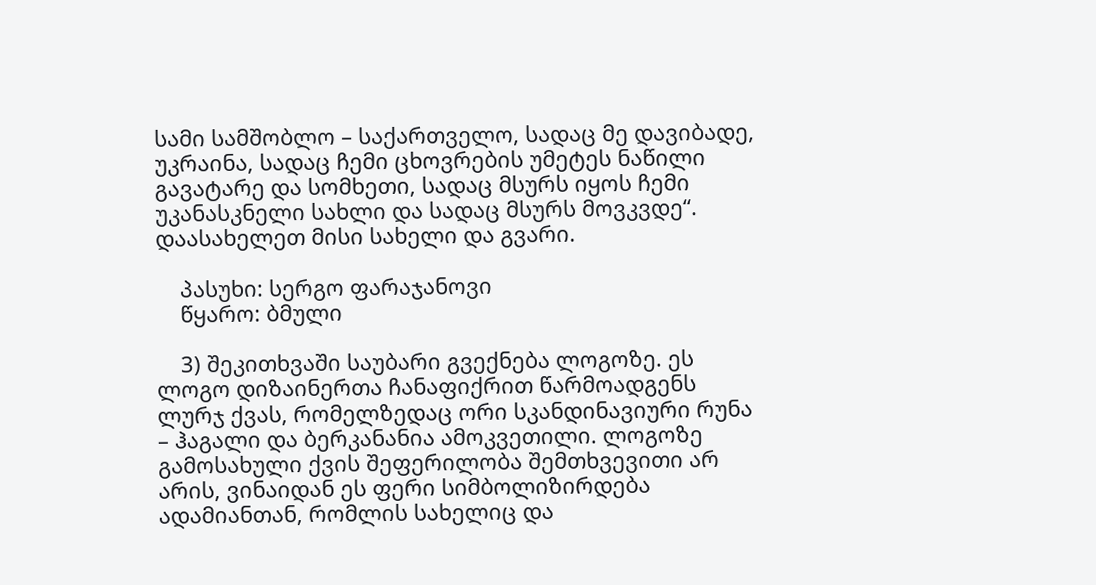სამი სამშობლო – საქართველო, სადაც მე დავიბადე, უკრაინა, სადაც ჩემი ცხოვრების უმეტეს ნაწილი გავატარე და სომხეთი, სადაც მსურს იყოს ჩემი უკანასკნელი სახლი და სადაც მსურს მოვკვდე“. დაასახელეთ მისი სახელი და გვარი.

    პასუხი: სერგო ფარაჯანოვი
    წყარო: ბმული

    3) შეკითხვაში საუბარი გვექნება ლოგოზე. ეს ლოგო დიზაინერთა ჩანაფიქრით წარმოადგენს ლურჯ ქვას, რომელზედაც ორი სკანდინავიური რუნა – ჰაგალი და ბერკანანია ამოკვეთილი. ლოგოზე გამოსახული ქვის შეფერილობა შემთხვევითი არ არის, ვინაიდან ეს ფერი სიმბოლიზირდება ადამიანთან, რომლის სახელიც და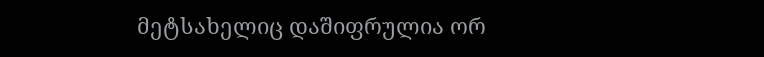მეტსახელიც დაშიფრულია ორ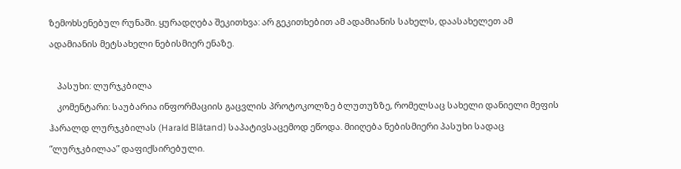ზემოხსენებულ რუნაში. ყურადღება შეკითხვა: არ გეკითხებით ამ ადამიანის სახელს, დაასახელეთ ამ ადამიანის მეტსახელი ნებისმიერ ენაზე.

    პასუხი: ლურჯკბილა
    კომენტარი: საუბარია ინფორმაციის გაცვლის პროტოკოლზე ბლუთუზზე, რომელსაც სახელი დანიელი მეფის ჰარალდ ლურჯკბილას (Harald Blåtand) საპატივსაცემოდ ეწოდა. მიიღება ნებისმიერი პასუხი სადაც “ლურჯკბილაა” დაფიქსირებული.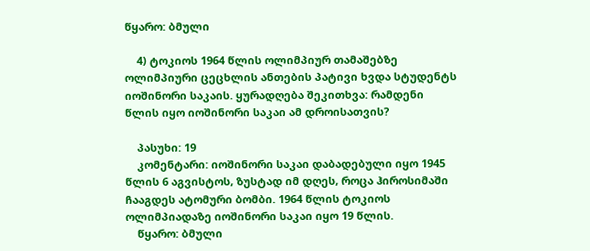წყარო: ბმული

    4) ტოკიოს 1964 წლის ოლიმპიურ თამაშებზე ოლიმპიური ცეცხლის ანთების პატივი ხვდა სტუდენტს იოშინორი საკაის. ყურადღება შეკითხვა: რამდენი წლის იყო იოშინორი საკაი ამ დროისათვის?

    პასუხი: 19
    კომენტარი: იოშინორი საკაი დაბადებული იყო 1945 წლის 6 აგვისტოს, ზუსტად იმ დღეს, როცა ჰიროსიმაში ჩააგდეს ატომური ბომბი. 1964 წლის ტოკიოს ოლიმპიადაზე იოშინორი საკაი იყო 19 წლის.
    წყარო: ბმული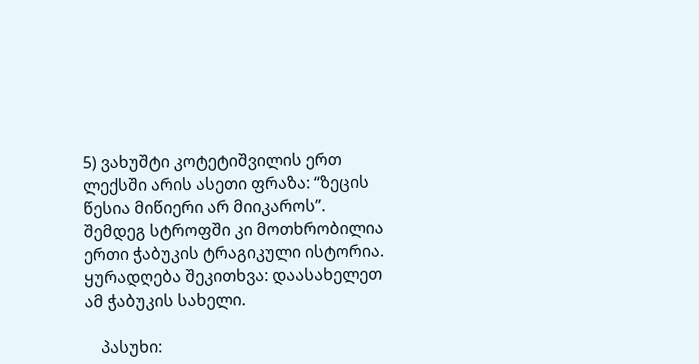5) ვახუშტი კოტეტიშვილის ერთ ლექსში არის ასეთი ფრაზა: “ზეცის წესია მიწიერი არ მიიკაროს”. შემდეგ სტროფში კი მოთხრობილია ერთი ჭაბუკის ტრაგიკული ისტორია. ყურადღება შეკითხვა: დაასახელეთ ამ ჭაბუკის სახელი.

    პასუხი: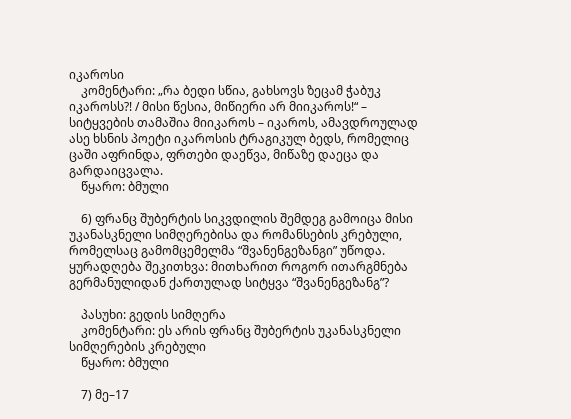იკაროსი
    კომენტარი: „რა ბედი სწია, გახსოვს ზეცამ ჭაბუკ იკაროსს?! / მისი წესია, მიწიერი არ მიიკაროს!“ – სიტყვების თამაშია მიიკაროს – იკაროს, ამავდროულად ასე ხსნის პოეტი იკაროსის ტრაგიკულ ბედს, რომელიც ცაში აფრინდა, ფრთები დაეწვა, მიწაზე დაეცა და გარდაიცვალა.
    წყარო: ბმული

    6) ფრანც შუბერტის სიკვდილის შემდეგ გამოიცა მისი უკანასკნელი სიმღერებისა და რომანსების კრებული, რომელსაც გამომცემელმა “შვანენგეზანგი” უწოდა. ყურადღება შეკითხვა: მითხარით როგორ ითარგმნება გერმანულიდან ქართულად სიტყვა “შვანენგეზანგ”?

    პასუხი: გედის სიმღერა
    კომენტარი: ეს არის ფრანც შუბერტის უკანასკნელი სიმღერების კრებული
    წყარო: ბმული

    7) მე–17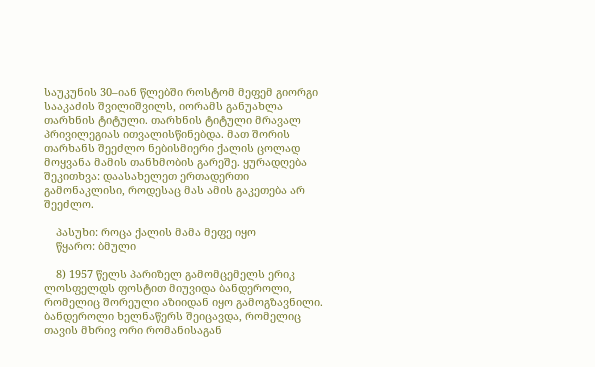საუკუნის 30–იან წლებში როსტომ მეფემ გიორგი სააკაძის შვილიშვილს, იორამს განუახლა თარხნის ტიტული. თარხნის ტიტული მრავალ პრივილეგიას ითვალისწინებდა. მათ შორის თარხანს შეეძლო ნებისმიერი ქალის ცოლად მოყვანა მამის თანხმობის გარეშე. ყურადღება შეკითხვა: დაასახელეთ ერთადერთი გამონაკლისი, როდესაც მას ამის გაკეთება არ შეეძლო.

    პასუხი: როცა ქალის მამა მეფე იყო
    წყარო: ბმული

    8) 1957 წელს პარიზელ გამომცემელს ერიკ ლოსფელდს ფოსტით მიუვიდა ბანდეროლი, რომელიც შორეული აზიიდან იყო გამოგზავნილი. ბანდეროლი ხელნაწერს შეიცავდა, რომელიც თავის მხრივ ორი რომანისაგან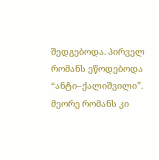შედგებოდა. პირველ რომანს ეწოდებოდა “ანტი–ქალიშვილი”. მეორე რომანს კი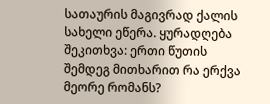სათაურის მაგივრად ქალის სახელი ეწერა. ყურადღება შეკითხვა: ერთი წუთის შემდეგ მითხარით რა ერქვა მეორე რომანს?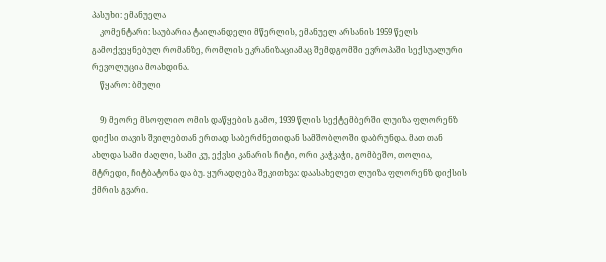პასუხი: ემანუელა
    კომენტარი: საუბარია ტაილანდელი მწერლის, ემანუელ არსანის 1959 წელს გამოქვეყნებულ რომანზე, რომლის ეკრანიზაციამაც შემდგომში ევროპაში სექსუალური რევოლუცია მოახდინა.
    წყარო: ბმული

    9) მეორე მსოფლიო ომის დაწყების გამო, 1939 წლის სექტემბერში ლუიზა ფლორენზ დიქსი თავის შვილებთან ერთად საბერძნეთიდან სამშობლოში დაბრუნდა. მათ თან ახლდა სამი ძაღლი, სამი კუ, ექვსი კანარის ჩიტი, ორი კაჭკაჭი, გომბეშო, თოლია, მტრედი, ჩიტბატონა და ბუ. ყურადღება შეკითხვა: დაასახელეთ ლუიზა ფლორენზ დიქსის ქმრის გვარი.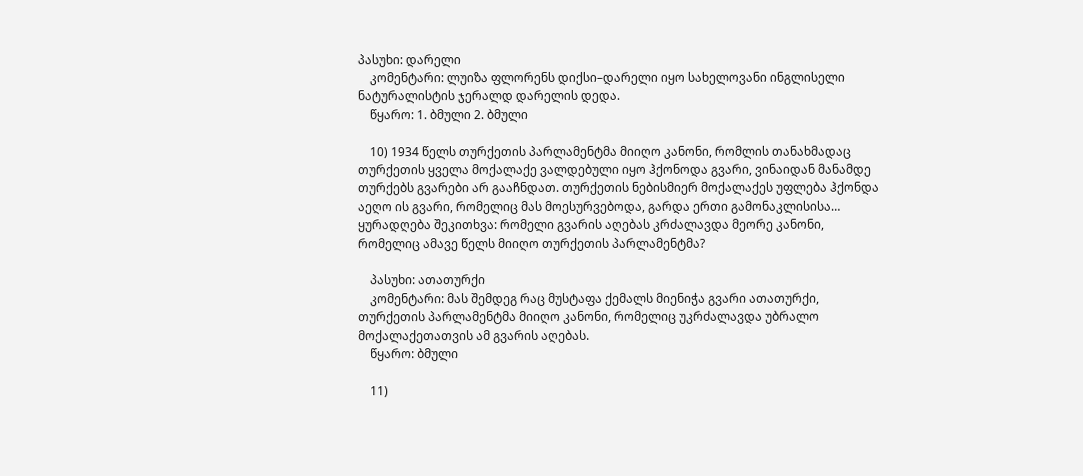პასუხი: დარელი
    კომენტარი: ლუიზა ფლორენს დიქსი–დარელი იყო სახელოვანი ინგლისელი ნატურალისტის ჯერალდ დარელის დედა.
    წყარო: 1. ბმული 2. ბმული

    10) 1934 წელს თურქეთის პარლამენტმა მიიღო კანონი, რომლის თანახმადაც თურქეთის ყველა მოქალაქე ვალდებული იყო ჰქონოდა გვარი, ვინაიდან მანამდე თურქებს გვარები არ გააჩნდათ. თურქეთის ნებისმიერ მოქალაქეს უფლება ჰქონდა აეღო ის გვარი, რომელიც მას მოესურვებოდა, გარდა ერთი გამონაკლისისა… ყურადღება შეკითხვა: რომელი გვარის აღებას კრძალავდა მეორე კანონი, რომელიც ამავე წელს მიიღო თურქეთის პარლამენტმა?

    პასუხი: ათათურქი
    კომენტარი: მას შემდეგ რაც მუსტაფა ქემალს მიენიჭა გვარი ათათურქი, თურქეთის პარლამენტმა მიიღო კანონი, რომელიც უკრძალავდა უბრალო მოქალაქეთათვის ამ გვარის აღებას.
    წყარო: ბმული

    11)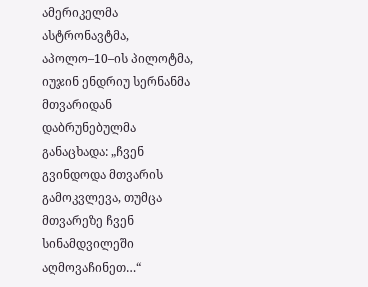ამერიკელმა ასტრონავტმა, აპოლო–10–ის პილოტმა, იუჯინ ენდრიუ სერნანმა მთვარიდან დაბრუნებულმა განაცხადა: „ჩვენ გვინდოდა მთვარის გამოკვლევა, თუმცა მთვარეზე ჩვენ სინამდვილეში აღმოვაჩინეთ…“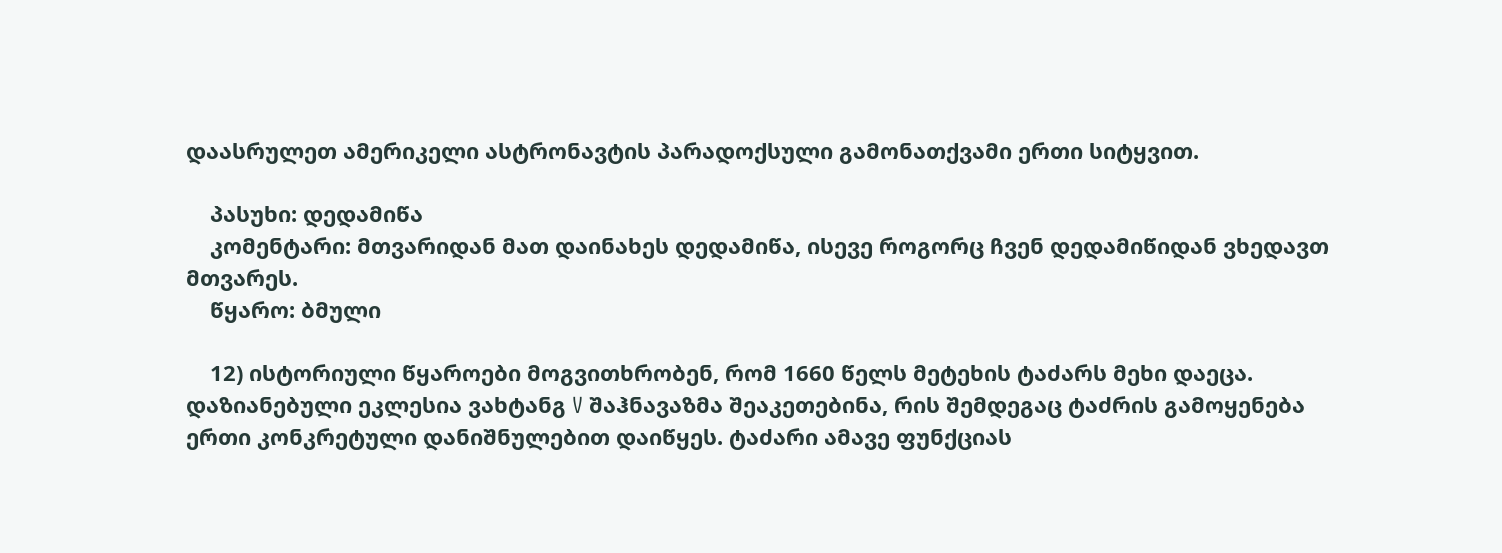დაასრულეთ ამერიკელი ასტრონავტის პარადოქსული გამონათქვამი ერთი სიტყვით.

    პასუხი: დედამიწა
    კომენტარი: მთვარიდან მათ დაინახეს დედამიწა, ისევე როგორც ჩვენ დედამიწიდან ვხედავთ მთვარეს.
    წყარო: ბმული

    12) ისტორიული წყაროები მოგვითხრობენ, რომ 1660 წელს მეტეხის ტაძარს მეხი დაეცა. დაზიანებული ეკლესია ვახტანგ V შაჰნავაზმა შეაკეთებინა, რის შემდეგაც ტაძრის გამოყენება ერთი კონკრეტული დანიშნულებით დაიწყეს. ტაძარი ამავე ფუნქციას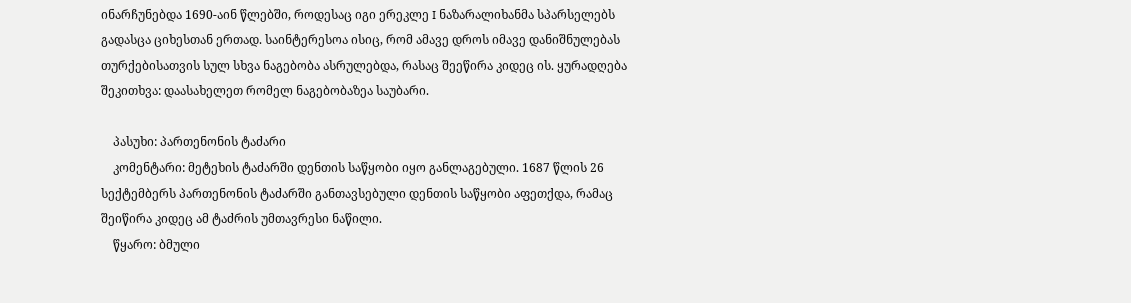ინარჩუნებდა 1690-აინ წლებში, როდესაც იგი ერეკლე I ნაზარალიხანმა სპარსელებს გადასცა ციხესთან ერთად. საინტერესოა ისიც, რომ ამავე დროს იმავე დანიშნულებას თურქებისათვის სულ სხვა ნაგებობა ასრულებდა, რასაც შეეწირა კიდეც ის. ყურადღება შეკითხვა: დაასახელეთ რომელ ნაგებობაზეა საუბარი.

    პასუხი: პართენონის ტაძარი
    კომენტარი: მეტეხის ტაძარში დენთის საწყობი იყო განლაგებული. 1687 წლის 26 სექტემბერს პართენონის ტაძარში განთავსებული დენთის საწყობი აფეთქდა, რამაც შეიწირა კიდეც ამ ტაძრის უმთავრესი ნაწილი.
    წყარო: ბმული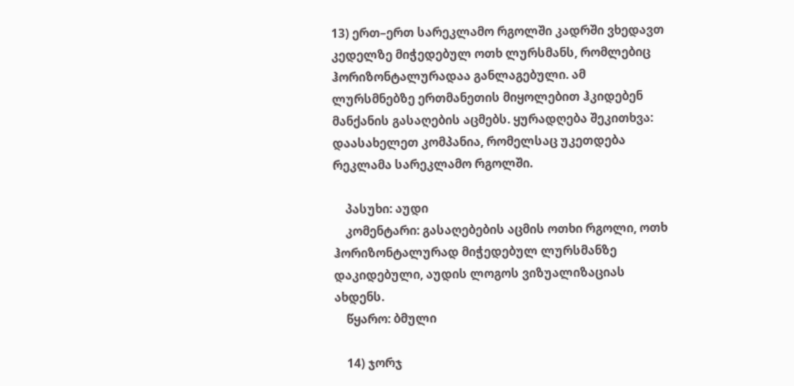13) ერთ–ერთ სარეკლამო რგოლში კადრში ვხედავთ კედელზე მიჭედებულ ოთხ ლურსმანს, რომლებიც ჰორიზონტალურადაა განლაგებული. ამ ლურსმნებზე ერთმანეთის მიყოლებით ჰკიდებენ მანქანის გასაღების აცმებს. ყურადღება შეკითხვა: დაასახელეთ კომპანია, რომელსაც უკეთდება რეკლამა სარეკლამო რგოლში.

    პასუხი: აუდი
    კომენტარი: გასაღებების აცმის ოთხი რგოლი, ოთხ ჰორიზონტალურად მიჭედებულ ლურსმანზე დაკიდებული, აუდის ლოგოს ვიზუალიზაციას ახდენს.
    წყარო: ბმული

    14) ჯორჯ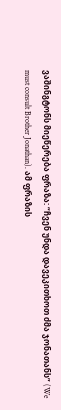ვაშინგტონს მიეწერება ფრაზა: “ჩვენ უნდა დავეკითხოთ ძმა ჯონათანს” (We must consult Brother Jonathan). ამ ფრაზის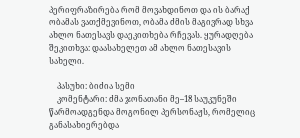პერიფრაზირება რომ მოვახდინოთ და ის ბარაქ ობამას ვათქმევინოთ, ობამა ძმის მაგივრად სხვა ახლო ნათესავს დაეკითხება რჩევას. ყურადღება შეკითხვა: დაასახელეთ ამ ახლო ნათესავის სახელი.

    პასუხი: ბიძია სემი
    კომენტარი: ძმა ჯონათანი მე–18 საუკუნეში წარმოადგენდა მოგონილ პერსონაჟს, რომელიც განასახიერებდა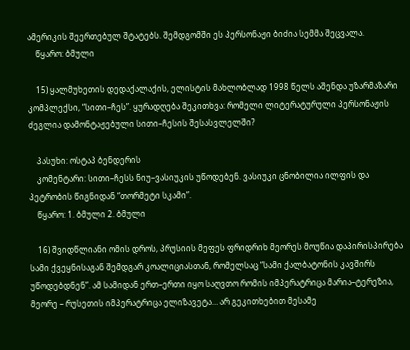ამერიკის შეერთებულ შტატებს. შემდგომში ეს პერსონაჟი ბიძია სემმა შეცვალა.
    წყარო: ბმული

    15) ყალმუხეთის დედაქალაქის, ელისტის მახლობლად 1998 წელს აშენდა უზარმაზარი კომპლექსი, “სითი–ჩეს”. ყურადღება შეკითხვა: რომელი ლიტერატურული პერსონაჟის ძეგლია დამონტაჟებული სითი–ჩესის შესასვლელში?

    პასუხი: ოსტაპ ბენდერის
    კომენტარი: სითი–ჩესს ნიუ–ვასიუკის უწოდებენ. ვასიუკი ცნობილია ილფის და პეტრობის წიგნიდან “თორმეტი სკამი”.
    წყარო: 1. ბმული 2. ბმული

    16) შვიდწლიანი ომის დროს, პრუსიის მეფეს ფრიდრიხ მეორეს მოუწია დაპირისპირება სამი ქვეყნისაგან შემდგარ კოალიციასთან, რომელსაც “სამი ქალბატონის კავშირს უწოდებდნენ”. ამ სამიდან ერთ–ერთი იყო საღვთო რომის იმპერატრიცა მარია–ტერეზია, მეორე – რუსეთის იმპერატრიცა ელიზავეტა… არ გეკითხებით მესამე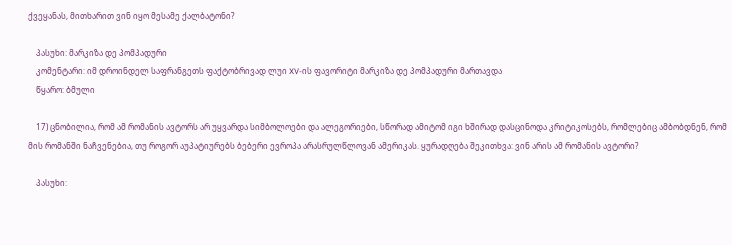ქვეყანას, მითხარით ვინ იყო მესამე ქალბატონი?

    პასუხი: მარკიზა დე პომპადური
    კომენტარი: იმ დროინდელ საფრანგეთს ფაქტობრივად ლუი XV-ის ფავორიტი მარკიზა დე პომპადური მართავდა
    წყარო: ბმული

    17) ცნობილია, რომ ამ რომანის ავტორს არ უყვარდა სიმბოლოები და ალეგორიები, სწორად ამიტომ იგი ხშირად დასცინოდა კრიტიკოსებს, რომლებიც ამბობდნენ, რომ მის რომანში ნაჩვენებია, თუ როგორ აუპატიურებს ბებერი ევროპა არასრულწლოვან ამერიკას. ყურადღება შეკითხვა: ვინ არის ამ რომანის ავტორი?

    პასუხი: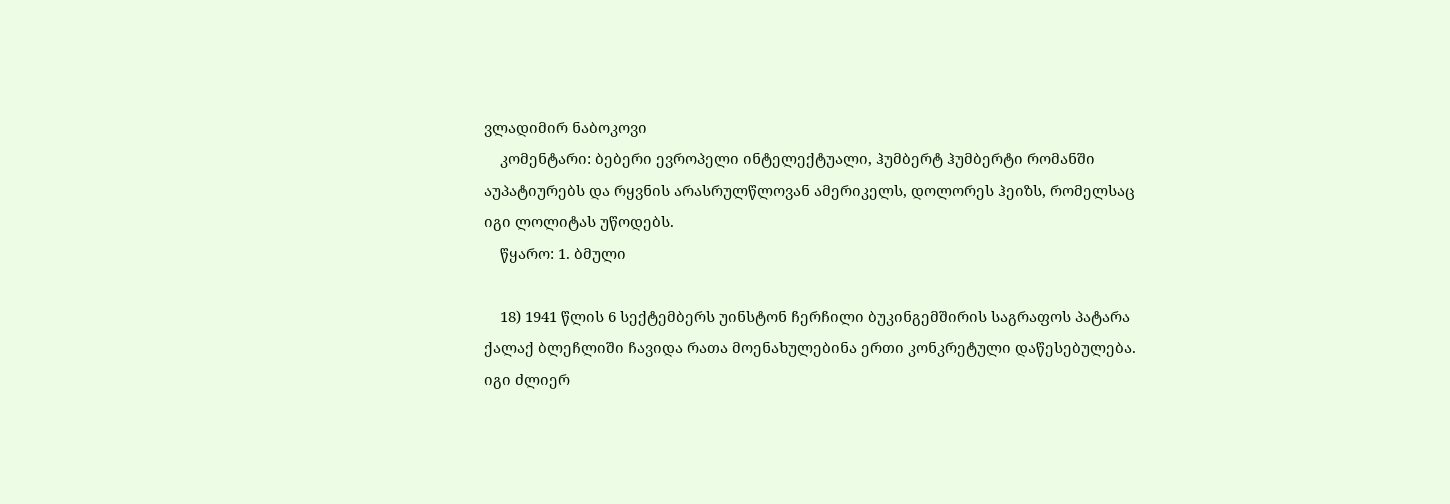ვლადიმირ ნაბოკოვი
    კომენტარი: ბებერი ევროპელი ინტელექტუალი, ჰუმბერტ ჰუმბერტი რომანში აუპატიურებს და რყვნის არასრულწლოვან ამერიკელს, დოლორეს ჰეიზს, რომელსაც იგი ლოლიტას უწოდებს.
    წყარო: 1. ბმული

    18) 1941 წლის 6 სექტემბერს უინსტონ ჩერჩილი ბუკინგემშირის საგრაფოს პატარა ქალაქ ბლეჩლიში ჩავიდა რათა მოენახულებინა ერთი კონკრეტული დაწესებულება. იგი ძლიერ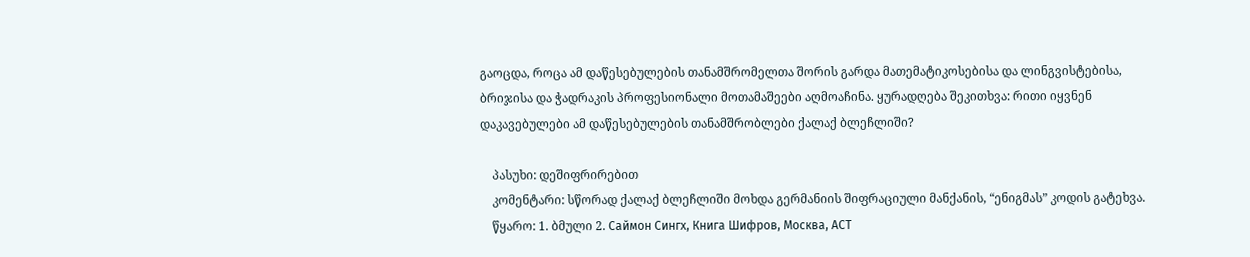გაოცდა, როცა ამ დაწესებულების თანამშრომელთა შორის გარდა მათემატიკოსებისა და ლინგვისტებისა, ბრიჯისა და ჭადრაკის პროფესიონალი მოთამაშეები აღმოაჩინა. ყურადღება შეკითხვა: რითი იყვნენ დაკავებულები ამ დაწესებულების თანამშრობლები ქალაქ ბლეჩლიში?

    პასუხი: დეშიფრირებით
    კომენტარი: სწორად ქალაქ ბლეჩლიში მოხდა გერმანიის შიფრაციული მანქანის, “ენიგმას” კოდის გატეხვა.
    წყარო: 1. ბმული 2. Саймон Сингх, Книга Шифров, Москва, АСТ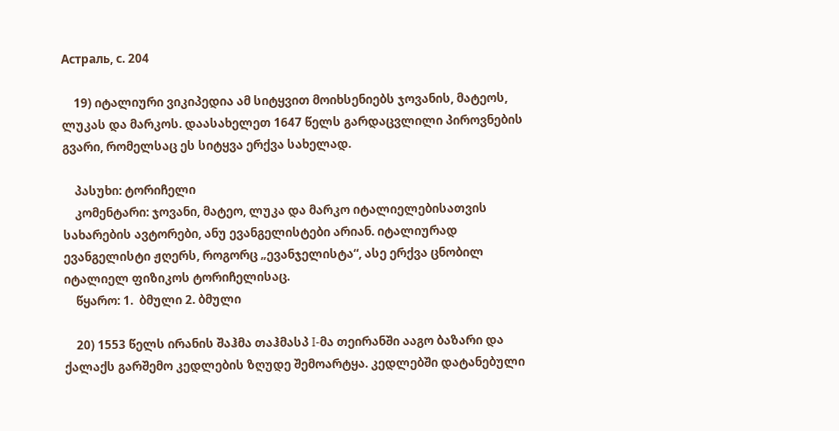Астраль, с. 204

    19) იტალიური ვიკიპედია ამ სიტყვით მოიხსენიებს ჯოვანის, მატეოს, ლუკას და მარკოს. დაასახელეთ 1647 წელს გარდაცვლილი პიროვნების გვარი, რომელსაც ეს სიტყვა ერქვა სახელად.

    პასუხი: ტორიჩელი
    კომენტარი: ჯოვანი, მატეო, ლუკა და მარკო იტალიელებისათვის სახარების ავტორები, ანუ ევანგელისტები არიან. იტალიურად ევანგელისტი ჟღერს, როგორც „ევანჯელისტა“, ასე ერქვა ცნობილ იტალიელ ფიზიკოს ტორიჩელისაც.
    წყარო: 1.  ბმული 2. ბმული

    20) 1553 წელს ირანის შაჰმა თაჰმასპ I-მა თეირანში ააგო ბაზარი და ქალაქს გარშემო კედლების ზღუდე შემოარტყა. კედლებში დატანებული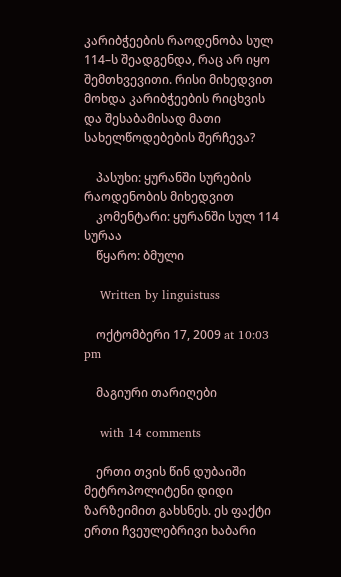კარიბჭეების რაოდენობა სულ 114–ს შეადგენდა, რაც არ იყო შემთხვევითი. რისი მიხედვით მოხდა კარიბჭეების რიცხვის და შესაბამისად მათი სახელწოდებების შერჩევა?

    პასუხი: ყურანში სურების რაოდენობის მიხედვით
    კომენტარი: ყურანში სულ 114 სურაა
    წყარო: ბმული

    Written by linguistuss

    ოქტომბერი 17, 2009 at 10:03 pm

    მაგიური თარიღები

    with 14 comments

    ერთი თვის წინ დუბაიში მეტროპოლიტენი დიდი ზარზეიმით გახსნეს. ეს ფაქტი ერთი ჩვეულებრივი ხაბარი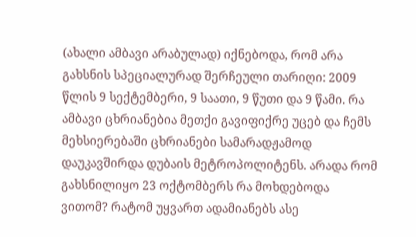(ახალი ამბავი არაბულად) იქნებოდა, რომ არა გახსნის სპეციალურად შერჩეული თარიღი: 2009 წლის 9 სექტემბერი, 9 საათი, 9 წუთი და 9 წამი. რა ამბავი ცხრიანებია მეთქი გავიფიქრე უცებ და ჩემს მეხსიერებაში ცხრიანები სამარადჟამოდ დაუკავშირდა დუბაის მეტროპოლიტენს. არადა რომ გახსნილიყო 23 ოქტომბერს რა მოხდებოდა ვითომ? რატომ უყვართ ადამიანებს ასე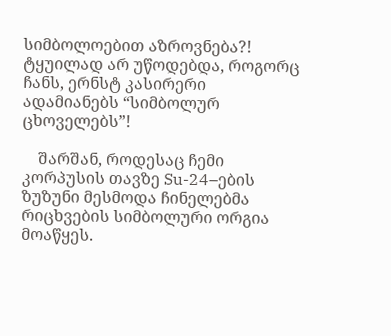სიმბოლოებით აზროვნება?!  ტყუილად არ უწოდებდა, როგორც ჩანს, ერნსტ კასირერი ადამიანებს “სიმბოლურ ცხოველებს”!

    შარშან, როდესაც ჩემი კორპუსის თავზე Su-24–ების ზუზუნი მესმოდა ჩინელებმა რიცხვების სიმბოლური ორგია მოაწყეს.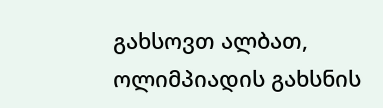გახსოვთ ალბათ, ოლიმპიადის გახსნის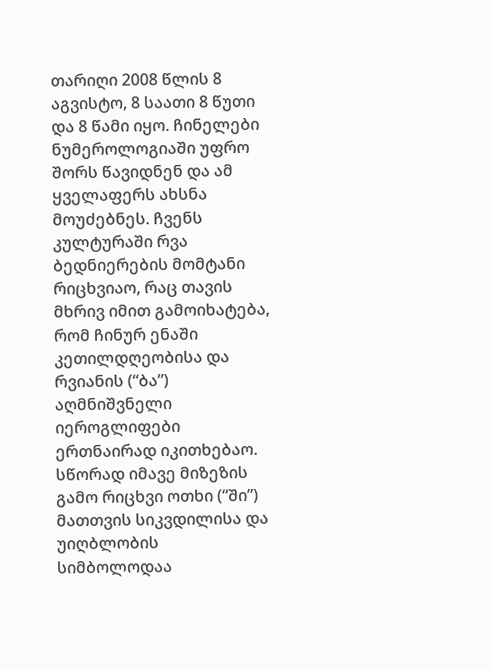თარიღი 2008 წლის 8 აგვისტო, 8 საათი 8 წუთი და 8 წამი იყო. ჩინელები ნუმეროლოგიაში უფრო შორს წავიდნენ და ამ ყველაფერს ახსნა მოუძებნეს. ჩვენს კულტურაში რვა ბედნიერების მომტანი რიცხვიაო, რაც თავის მხრივ იმით გამოიხატება, რომ ჩინურ ენაში კეთილდღეობისა და რვიანის (“ბა”) აღმნიშვნელი იეროგლიფები ერთნაირად იკითხებაო. სწორად იმავე მიზეზის გამო რიცხვი ოთხი (“ში”) მათთვის სიკვდილისა და უიღბლობის სიმბოლოდაა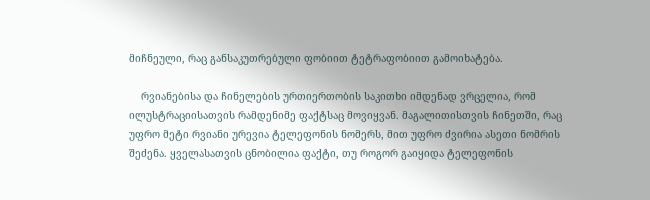მიჩნეული, რაც განსაკუთრებული ფობიით ტეტრაფობიით გამოიხატება.

    რვიანებისა და ჩინელების ურთიერთობის საკითხი იმდენად ვრცელია, რომ ილუსტრაციისათვის რამდენიმე ფაქტსაც მოვიყვან. მაგალითისთვის ჩინეთში, რაც უფრო მეტი რვიანი ურევია ტელეფონის ნომერს, მით უფრო ძვირია ასეთი ნომრის შეძენა. ყველასათვის ცნობილია ფაქტი, თუ როგორ გაიყიდა ტელეფონის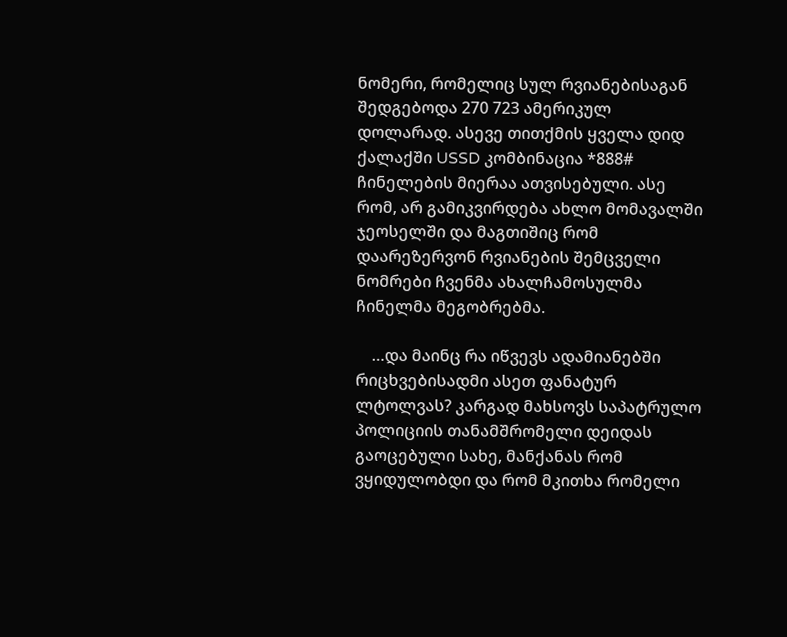ნომერი, რომელიც სულ რვიანებისაგან შედგებოდა 270 723 ამერიკულ დოლარად. ასევე თითქმის ყველა დიდ ქალაქში USSD კომბინაცია *888# ჩინელების მიერაა ათვისებული. ასე რომ, არ გამიკვირდება ახლო მომავალში ჯეოსელში და მაგთიშიც რომ დაარეზერვონ რვიანების შემცველი ნომრები ჩვენმა ახალჩამოსულმა ჩინელმა მეგობრებმა.

    …და მაინც რა იწვევს ადამიანებში რიცხვებისადმი ასეთ ფანატურ ლტოლვას? კარგად მახსოვს საპატრულო პოლიციის თანამშრომელი დეიდას გაოცებული სახე, მანქანას რომ ვყიდულობდი და რომ მკითხა რომელი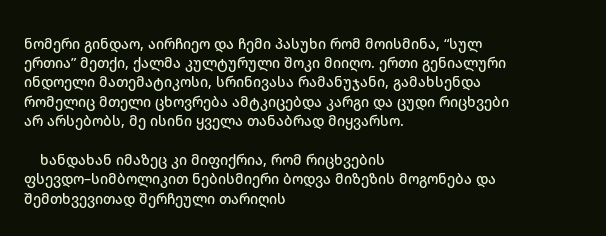ნომერი გინდაო, აირჩიეო და ჩემი პასუხი რომ მოისმინა, “სულ ერთია” მეთქი, ქალმა კულტურული შოკი მიიღო. ერთი გენიალური ინდოელი მათემატიკოსი, სრინივასა რამანუჯანი, გამახსენდა რომელიც მთელი ცხოვრება ამტკიცებდა კარგი და ცუდი რიცხვები არ არსებობს, მე ისინი ყველა თანაბრად მიყვარსო.

    ხანდახან იმაზეც კი მიფიქრია, რომ რიცხვების ფსევდო–სიმბოლიკით ნებისმიერი ბოდვა მიზეზის მოგონება და შემთხვევითად შერჩეული თარიღის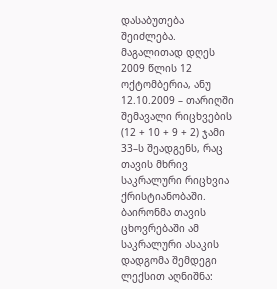დასაბუთება შეიძლება. მაგალითად დღეს 2009 წლის 12 ოქტომბერია, ანუ 12.10.2009 – თარიღში შემავალი რიცხვების (12 + 10 + 9 + 2) ჯამი 33–ს შეადგენს, რაც თავის მხრივ საკრალური რიცხვია ქრისტიანობაში. ბაირონმა თავის ცხოვრებაში ამ საკრალური ასაკის დადგომა შემდეგი ლექსით აღნიშნა: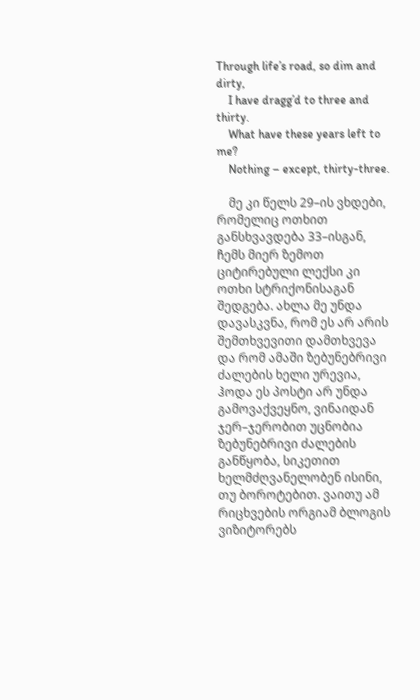Through life’s road, so dim and dirty,
    I have dragg’d to three and thirty.
    What have these years left to me?
    Nothing – except, thirty-three.

    მე კი წელს 29–ის ვხდები, რომელიც ოთხით განსხვავდება 33–ისგან, ჩემს მიერ ზემოთ ციტირებული ლექსი კი ოთხი სტრიქონისაგან შედგება. ახლა მე უნდა დავასკვნა, რომ ეს არ არის შემთხვევითი დამთხვევა და რომ ამაში ზებუნებრივი ძალების ხელი ურევია, ჰოდა ეს პოსტი არ უნდა გამოვაქვეყნო, ვინაიდან ჯერ–ჯერობით უცნობია ზებუნებრივი ძალების განწყობა, სიკეთით ხელმძღვანელობენ ისინი, თუ ბოროტებით. ვაითუ ამ რიცხვების ორგიამ ბლოგის ვიზიტორებს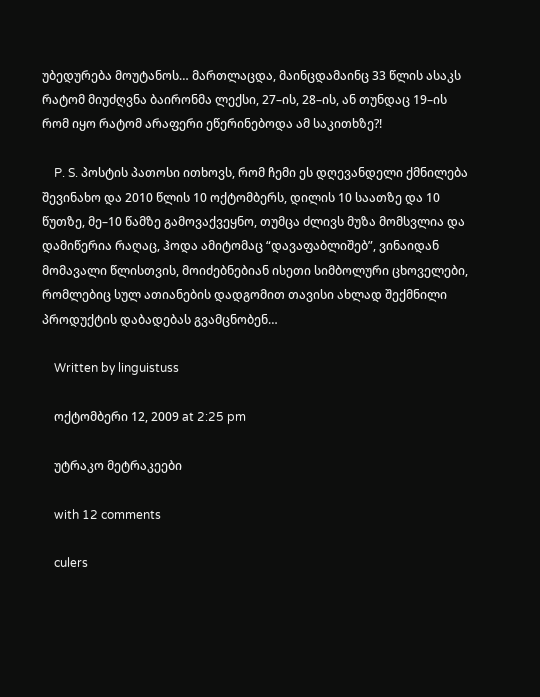უბედურება მოუტანოს… მართლაცდა, მაინცდამაინც 33 წლის ასაკს რატომ მიუძღვნა ბაირონმა ლექსი, 27–ის, 28–ის, ან თუნდაც 19–ის რომ იყო რატომ არაფერი ეწერინებოდა ამ საკითხზე?!

    P. S. პოსტის პათოსი ითხოვს, რომ ჩემი ეს დღევანდელი ქმნილება შევინახო და 2010 წლის 10 ოქტომბერს, დილის 10 საათზე და 10 წუთზე, მე–10 წამზე გამოვაქვეყნო, თუმცა ძლივს მუზა მომსვლია და დამიწერია რაღაც, ჰოდა ამიტომაც “დავაფაბლიშებ”, ვინაიდან მომავალი წლისთვის, მოიძებნებიან ისეთი სიმბოლური ცხოველები, რომლებიც სულ ათიანების დადგომით თავისი ახლად შექმნილი პროდუქტის დაბადებას გვამცნობენ…

    Written by linguistuss

    ოქტომბერი 12, 2009 at 2:25 pm

    უტრაკო მეტრაკეები

    with 12 comments

    culers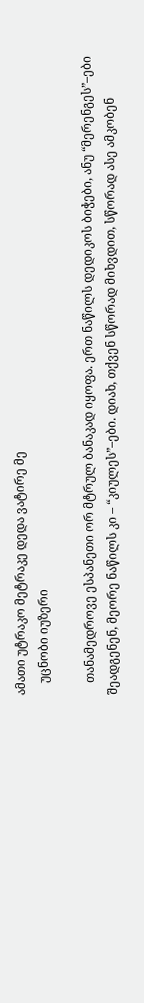ამათი უტრაკო მეტრაკე დედა ვატირე მე
    უცნობი იუზერი

    თანამედროვე ესპანეთი ორ მტრულ ბანაკად იყოფა. ერთ ნაწილს დედიკოს ბიჭები, ანუ “მერენგეს”–ები შეადგენენ, მეორე ნაწილს კი – “კიულეს”–ები. დიახ, თქვენ სწორად მიხვდით, სწორად ასე ამკობენ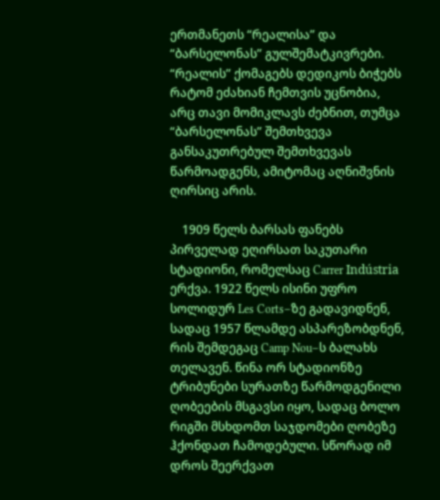ერთმანეთს “რეალისა” და “ბარსელონას” გულშემატკივრები. “რეალის” ქომაგებს დედიკოს ბიჭებს რატომ ეძახიან ჩემთვის უცნობია, არც თავი მომიკლავს ძებნით, თუმცა “ბარსელონას” შემთხვევა განსაკუთრებულ შემთხვევას წარმოადგენს, ამიტომაც აღნიშვნის ღირსიც არის.

    1909 წელს ბარსას ფანებს პირველად ეღირსათ საკუთარი სტადიონი, რომელსაც Carrer Indústria ერქვა. 1922 წელს ისინი უფრო სოლიდურ Les Corts–ზე გადავიდნენ, სადაც 1957 წლამდე ასპარეზობდნენ, რის შემდეგაც Camp Nou–ს ბალახს თელავენ. წინა ორ სტადიონზე ტრიბუნები სურათზე წარმოდგენილი ღობეების მსგავსი იყო, სადაც ბოლო რიგში მსხდომთ საჯდომები ღობეზე ჰქონდათ ჩამოდებული. სწორად იმ დროს შეერქვათ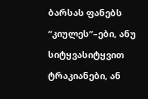ბარსას ფანებს “კიულეს”–ები, ანუ სიტყვასიტყვით ტრაკიანები, ან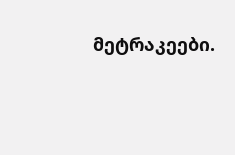მეტრაკეები.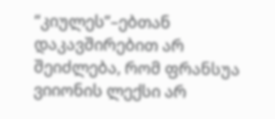“კიულეს”–ებთან დაკავშირებით არ შეიძლება, რომ ფრანსუა ვიიონის ლექსი არ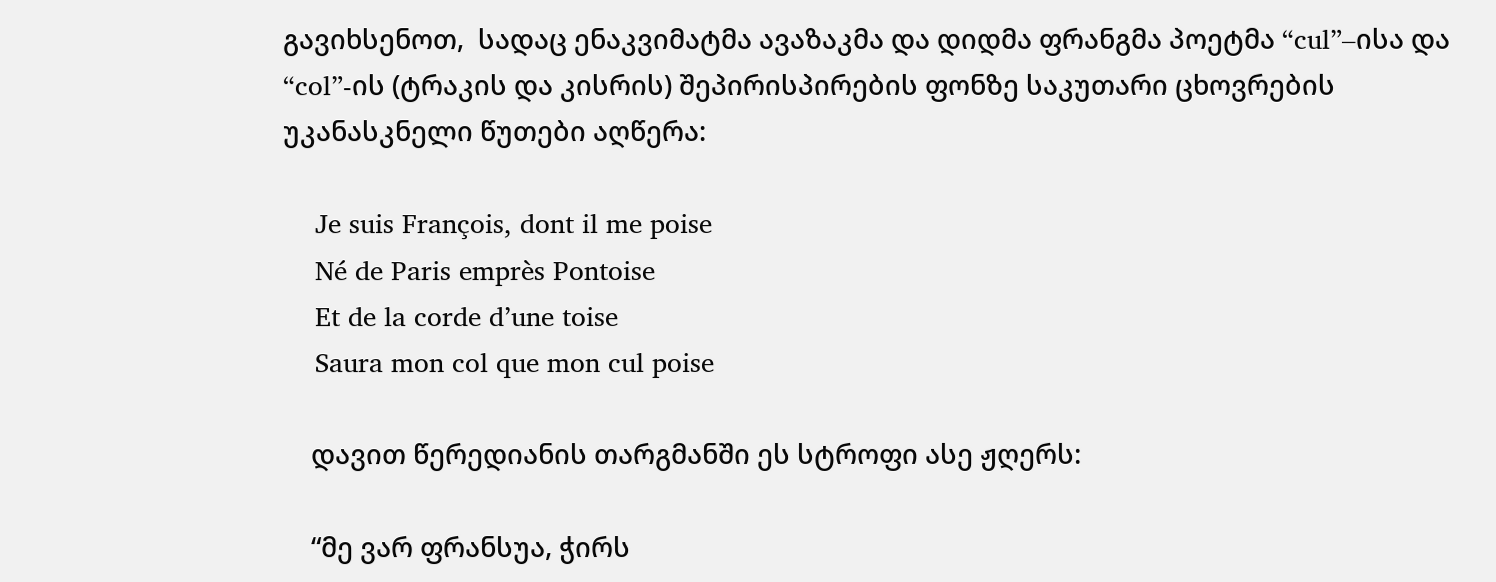გავიხსენოთ,  სადაც ენაკვიმატმა ავაზაკმა და დიდმა ფრანგმა პოეტმა “cul”–ისა და “col”-ის (ტრაკის და კისრის) შეპირისპირების ფონზე საკუთარი ცხოვრების უკანასკნელი წუთები აღწერა:

    Je suis François, dont il me poise
    Né de Paris emprès Pontoise
    Et de la corde d’une toise
    Saura mon col que mon cul poise

    დავით წერედიანის თარგმანში ეს სტროფი ასე ჟღერს:

    “მე ვარ ფრანსუა, ჭირს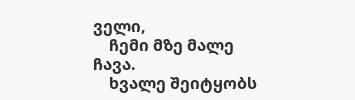ველი,
    ჩემი მზე მალე ჩავა.
    ხვალე შეიტყობს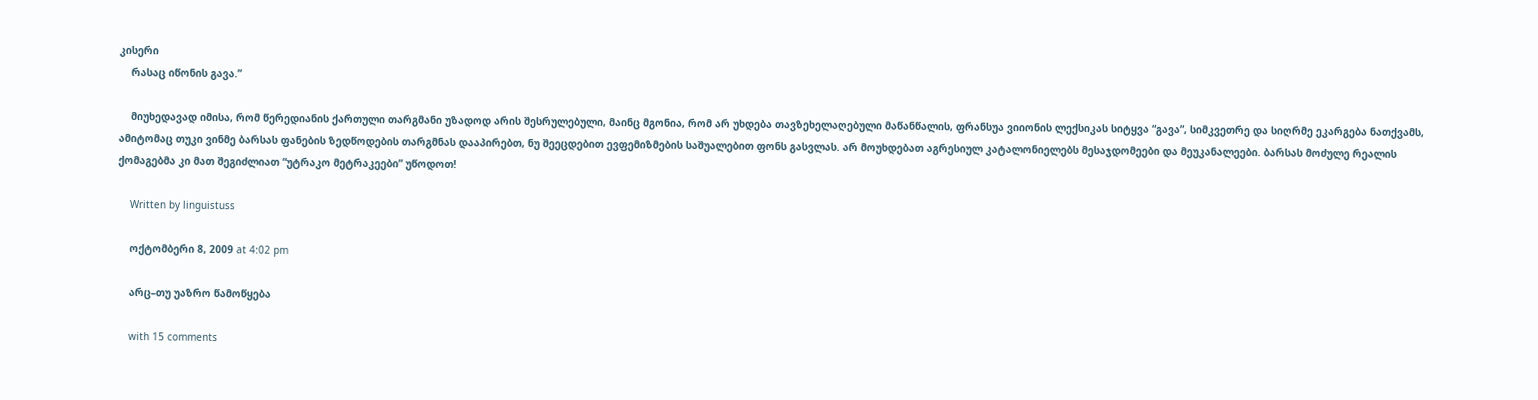კისერი
    რასაც იწონის გავა.”

    მიუხედავად იმისა, რომ წერედიანის ქართული თარგმანი უზადოდ არის შესრულებული, მაინც მგონია, რომ არ უხდება თავზეხელაღებული მაწანწალის, ფრანსუა ვიიონის ლექსიკას სიტყვა “გავა”, სიმკვეთრე და სიღრმე ეკარგება ნათქვამს, ამიტომაც თუკი ვინმე ბარსას ფანების ზედწოდების თარგმნას დააპირებთ, ნუ შეეცდებით ევფემიზმების საშუალებით ფონს გასვლას. არ მოუხდებათ აგრესიულ კატალონიელებს მესაჯდომეები და მეუკანალეები. ბარსას მოძულე რეალის ქომაგებმა კი მათ შეგიძლიათ “უტრაკო მეტრაკეები” უწოდოთ!

    Written by linguistuss

    ოქტომბერი 8, 2009 at 4:02 pm

    არც–თუ უაზრო წამოწყება

    with 15 comments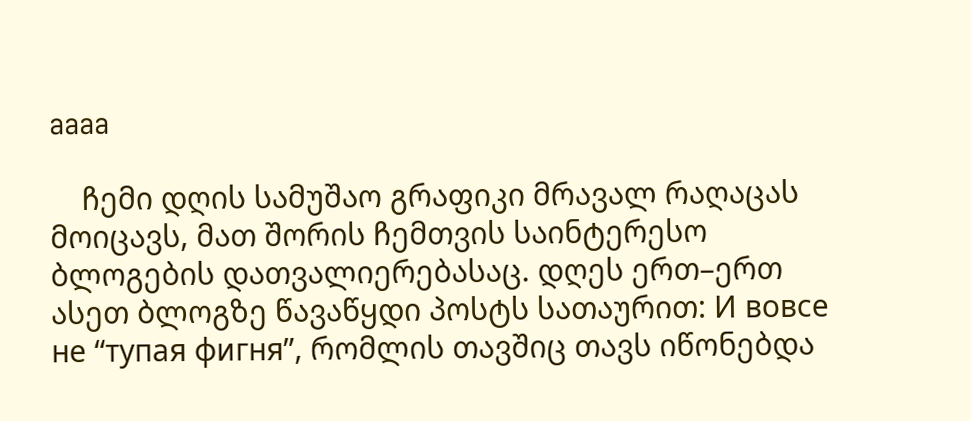aaaa

    ჩემი დღის სამუშაო გრაფიკი მრავალ რაღაცას მოიცავს, მათ შორის ჩემთვის საინტერესო ბლოგების დათვალიერებასაც. დღეს ერთ–ერთ ასეთ ბლოგზე წავაწყდი პოსტს სათაურით: И вовсе не “тупая фигня”, რომლის თავშიც თავს იწონებდა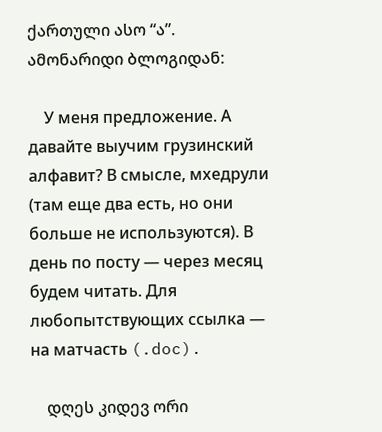ქართული ასო “ა”. ამონარიდი ბლოგიდან:

    У меня предложение. А давайте выучим грузинский алфавит? В смысле, мхедрули (там еще два есть, но они больше не используются). В день по посту — через меcяц будем читать. Для любопытствующих ссылка — на матчасть (.doc).

    დღეს კიდევ ორი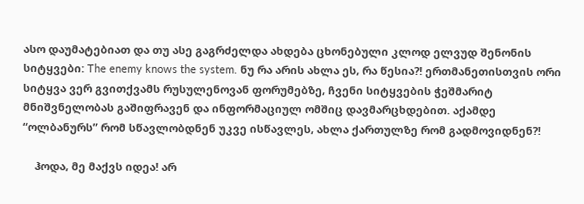ასო დაუმატებიათ და თუ ასე გაგრძელდა ახდება ცხონებული კლოდ ელვუდ შენონის სიტყვები: The enemy knows the system. ნუ რა არის ახლა ეს, რა წესია?! ერთმანეთისთვის ორი სიტყვა ვერ გვითქვამს რუსულენოვან ფორუმებზე, ჩვენი სიტყვების ჭეშმარიტ მნიშვნელობას გაშიფრავენ და ინფორმაციულ ომშიც დავმარცხდებით. აქამდე “ოლბანურს” რომ სწავლობდნენ უკვე ისწავლეს, ახლა ქართულზე რომ გადმოვიდნენ?!

    ჰოდა, მე მაქვს იდეა! არ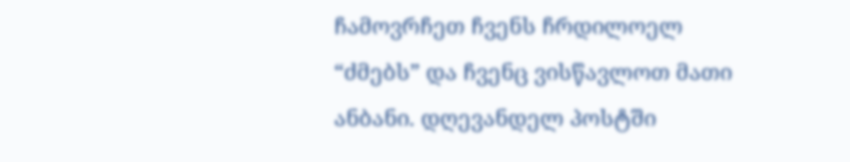ჩამოვრჩეთ ჩვენს ჩრდილოელ “ძმებს” და ჩვენც ვისწავლოთ მათი ანბანი. დღევანდელ პოსტში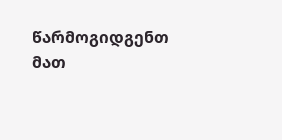წარმოგიდგენთ მათ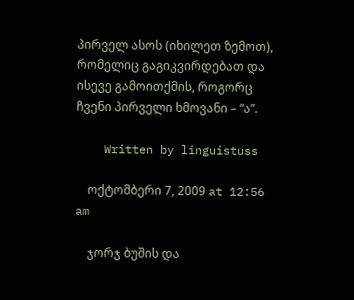პირველ ასოს (იხილეთ ზემოთ), რომელიც გაგიკვირდებათ და ისევე გამოითქმის, როგორც ჩვენი პირველი ხმოვანი – “ა”.

    Written by linguistuss

    ოქტომბერი 7, 2009 at 12:56 am

    ჯორჯ ბუშის და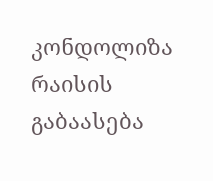კონდოლიზა რაისის გაბაასება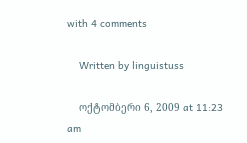with 4 comments

    Written by linguistuss

    ოქტომბერი 6, 2009 at 11:23 am